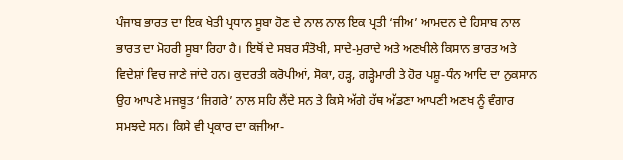ਪੰਜਾਬ ਭਾਰਤ ਦਾ ਇਕ ਖੇਤੀ ਪ੍ਰਧਾਨ ਸੂਬਾ ਹੋਣ ਦੇ ਨਾਲ ਨਾਲ ਇਕ ਪ੍ਰਤੀ ‘ਜੀਅ’ ਆਮਦਨ ਦੇ ਹਿਸਾਬ ਨਾਲ ਭਾਰਤ ਦਾ ਮੋਹਰੀ ਸੂਬਾ ਰਿਹਾ ਹੈ। ਇਥੋਂ ਦੇ ਸਬਰ ਸੰਤੋਖੀ, ਸਾਦੇ-ਮੁਰਾਦੇ ਅਤੇ ਅਣਖੀਲੇ ਕਿਸਾਨ ਭਾਰਤ ਅਤੇ ਵਿਦੇਸ਼ਾਂ ਵਿਚ ਜਾਣੇ ਜਾਂਦੇ ਹਨ। ਕੁਦਰਤੀ ਕਰੋਪੀਆਂ, ਸੋਕਾ, ਹੜ੍ਹ, ਗੜ੍ਹੇਮਾਰੀ ਤੇ ਹੋਰ ਪਸ਼ੂ-ਧੰਨ ਆਦਿ ਦਾ ਨੁਕਸਾਨ ਉਹ ਆਪਣੇ ਮਜਬੂਤ ‘ਜਿਗਰੇ’ ਨਾਲ ਸਹਿ ਲੈਂਦੇ ਸਨ ਤੇ ਕਿਸੇ ਅੱਗੇ ਹੱਥ ਅੱਡਣਾ ਆਪਣੀ ਅਣਖ ਨੂੰ ਵੰਗਾਰ ਸਮਝਦੇ ਸਨ। ਕਿਸੇ ਵੀ ਪ੍ਰਕਾਰ ਦਾ ਕਜੀਆ-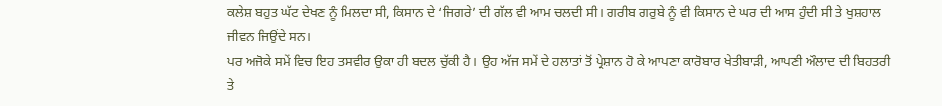ਕਲੇਸ਼ ਬਹੁਤ ਘੱਟ ਦੇਖਣ ਨੂੰ ਮਿਲਦਾ ਸੀ, ਕਿਸਾਨ ਦੇ ‘ਜਿਗਰੇ’ ਦੀ ਗੱਲ ਵੀ ਆਮ ਚਲਦੀ ਸੀ। ਗਰੀਬ ਗਰੁਬੇ ਨੂੰ ਵੀ ਕਿਸਾਨ ਦੇ ਘਰ ਦੀ ਆਸ ਹੁੰਦੀ ਸੀ ਤੇ ਖੁਸ਼ਹਾਲ ਜੀਵਨ ਜਿਉਂਦੇ ਸਨ।
ਪਰ ਅਜੋਕੇ ਸਮੇਂ ਵਿਚ ਇਹ ਤਸਵੀਰ ਉਕਾ ਹੀ ਬਦਲ ਚੁੱਕੀ ਹੈ। ਉਹ ਅੱਜ ਸਮੇਂ ਦੇ ਹਲਾਤਾਂ ਤੋਂ ਪ੍ਰੇਸ਼ਾਨ ਹੋ ਕੇ ਆਪਣਾ ਕਾਰੋਬਾਰ ਖੇਤੀਬਾੜੀ, ਆਪਣੀ ਔਲਾਦ ਦੀ ਬਿਹਤਰੀ ਤੇ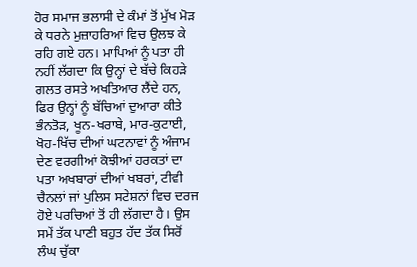ਹੋਰ ਸਮਾਜ ਭਲਾਸੀ ਦੇ ਕੰਮਾਂ ਤੋਂ ਮੁੱਖ ਮੋੜ ਕੇ ਧਰਨੇ ਮੁਜ਼ਾਹਰਿਆਂ ਵਿਚ ਉਲਝ ਕੇ ਰਹਿ ਗਏ ਹਨ। ਮਾਪਿਆਂ ਨੂੰ ਪਤਾ ਹੀ ਨਹੀਂ ਲੱਗਦਾ ਕਿ ਉਨ੍ਹਾਂ ਦੇ ਬੱਚੇ ਕਿਹੜੇ ਗਲਤ ਰਸਤੇ ਅਖਤਿਆਰ ਲੈਂਦੇ ਹਨ, ਫਿਰ ਉਨ੍ਹਾਂ ਨੂੰ ਬੱਚਿਆਂ ਦੁਆਰਾ ਕੀਤੇ ਭੰਨਤੋੜ, ਖੂਨ-ਖਰਾਬੇ, ਮਾਰ-ਕੁਟਾਈ, ਖੋਹ-ਖਿੱਚ ਦੀਆਂ ਘਟਨਾਵਾਂ ਨੂੰ ਅੰਜਾਮ ਦੇਣ ਵਰਗੀਆਂ ਕੋਝੀਆਂ ਹਰਕਤਾਂ ਦਾ ਪਤਾ ਅਖਬਾਰਾਂ ਦੀਆਂ ਖਬਰਾਂ, ਟੀਵੀ ਚੈਨਲਾਂ ਜਾਂ ਪੁਲਿਸ ਸਟੇਸ਼ਨਾਂ ਵਿਚ ਦਰਜ ਹੋਏ ਪਰਚਿਆਂ ਤੋਂ ਹੀ ਲੱਗਦਾ ਹੈ। ਉਸ ਸਮੇਂ ਤੱਕ ਪਾਣੀ ਬਹੁਤ ਹੱਦ ਤੱਕ ਸਿਰੋਂ ਲੰਘ ਚੁੱਕਾ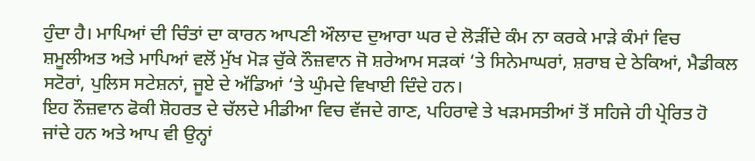ਹੁੰਦਾ ਹੈ। ਮਾਪਿਆਂ ਦੀ ਚਿੰਤਾਂ ਦਾ ਕਾਰਨ ਆਪਣੀ ਔਲਾਦ ਦੁਆਰਾ ਘਰ ਦੇ ਲੋੜੀਂਦੇ ਕੰਮ ਨਾ ਕਰਕੇ ਮਾੜੇ ਕੰਮਾਂ ਵਿਚ ਸ਼ਮੂਲੀਅਤ ਅਤੇ ਮਾਪਿਆਂ ਵਲੋਂ ਮੁੱਖ ਮੋੜ ਚੁੱਕੇ ਨੌਜ਼ਵਾਨ ਜੋ ਸ਼ਰੇਆਮ ਸੜਕਾਂ ‘ਤੇ ਸਿਨੇਮਾਘਰਾਂ, ਸ਼ਰਾਬ ਦੇ ਠੇਕਿਆਂ, ਮੈਡੀਕਲ ਸਟੋਰਾਂ, ਪੁਲਿਸ ਸਟੇਸ਼ਨਾਂ, ਜੂਏ ਦੇ ਅੱਡਿਆਂ ‘ਤੇ ਘੁੰਮਦੇ ਵਿਖਾਈ ਦਿੰਦੇ ਹਨ।
ਇਹ ਨੌਜ਼ਵਾਨ ਫੋਕੀ ਸ਼ੋਹਰਤ ਦੇ ਚੱਲਦੇ ਮੀਡੀਆ ਵਿਚ ਵੱਜਦੇ ਗਾਣ, ਪਹਿਰਾਵੇ ਤੇ ਖੜਮਸਤੀਆਂ ਤੋਂ ਸਹਿਜੇ ਹੀ ਪ੍ਰੇਰਿਤ ਹੋ ਜਾਂਦੇ ਹਨ ਅਤੇ ਆਪ ਵੀ ਉਨ੍ਹਾਂ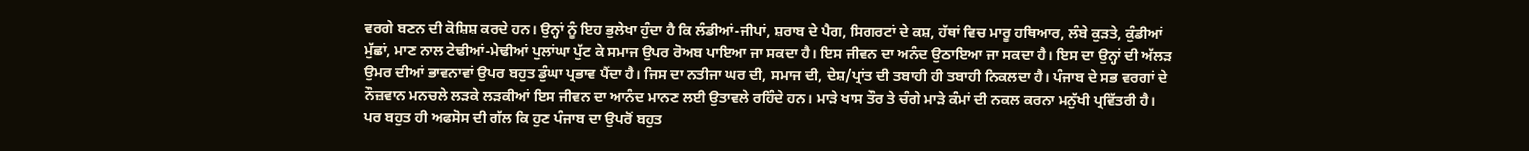ਵਰਗੇ ਬਣਨ ਦੀ ਕੋਸ਼ਿਸ਼ ਕਰਦੇ ਹਨ। ਉਨ੍ਹਾਂ ਨੂੰ ਇਹ ਭੁਲੇਖਾ ਹੁੰਦਾ ਹੈ ਕਿ ਲੰਡੀਆਂ-ਜੀਪਾਂ, ਸ਼ਰਾਬ ਦੇ ਪੈਗ, ਸਿਗਰਟਾਂ ਦੇ ਕਸ਼, ਹੱਥਾਂ ਵਿਚ ਮਾਰੂ ਹਥਿਆਰ, ਲੰਬੇ ਕੁੜਤੇ, ਕੁੰਡੀਆਂ ਮੁੱਛਾਂ, ਮਾਣ ਨਾਲ ਟੇਢੀਆਂ-ਮੇਢੀਆਂ ਪੁਲਾਂਘਾ ਪੁੱਟ ਕੇ ਸਮਾਜ ਉਪਰ ਰੋਅਬ ਪਾਇਆ ਜਾ ਸਕਦਾ ਹੈ। ਇਸ ਜੀਵਨ ਦਾ ਅਨੰਦ ਉਠਾਇਆ ਜਾ ਸਕਦਾ ਹੈ। ਇਸ ਦਾ ਉਨ੍ਹਾਂ ਦੀ ਅੱਲੜ ਉਮਰ ਦੀਆਂ ਭਾਵਨਾਵਾਂ ਉਪਰ ਬਹੁਤ ਡੁੰਘਾ ਪ੍ਰਭਾਵ ਪੈਂਦਾ ਹੈ। ਜਿਸ ਦਾ ਨਤੀਜਾ ਘਰ ਦੀ, ਸਮਾਜ ਦੀ, ਦੇਸ਼/ਪ੍ਰਾਂਤ ਦੀ ਤਬਾਹੀ ਹੀ ਤਬਾਹੀ ਨਿਕਲਦਾ ਹੈ। ਪੰਜਾਬ ਦੇ ਸਭ ਵਰਗਾਂ ਦੇ ਨੌਜ਼ਵਾਨ ਮਨਚਲੇ ਲੜਕੇ ਲੜਕੀਆਂ ਇਸ ਜੀਵਨ ਦਾ ਆਨੰਦ ਮਾਨਣ ਲਈ ਉਤਾਵਲੇ ਰਹਿੰਦੇ ਹਨ। ਮਾੜੇ ਖਾਸ ਤੌਰ ਤੇ ਚੰਗੇ ਮਾੜੇ ਕੰਮਾਂ ਦੀ ਨਕਲ ਕਰਨਾ ਮਨੁੱਖੀ ਪ੍ਰਵਿੱਤਰੀ ਹੈ।
ਪਰ ਬਹੁਤ ਹੀ ਅਫਸੋਸ ਦੀ ਗੱਲ ਕਿ ਹੁਣ ਪੰਜਾਬ ਦਾ ਉਪਰੋਂ ਬਹੁਤ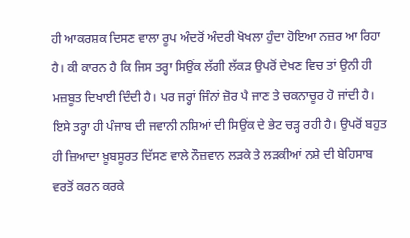ਹੀ ਆਕਰਸ਼ਕ ਦਿਸਣ ਵਾਲਾ ਰੂਪ ਅੰਦਰੋਂ ਅੰਦਰੀ ਖੋਖਲਾ ਹੁੰਦਾ ਹੋਇਆ ਨਜ਼ਰ ਆ ਰਿਹਾ ਹੈ। ਕੀ ਕਾਰਨ ਹੈ ਕਿ ਜਿਸ ਤਰ੍ਹਾ ਸਿਉਂਕ ਲੱਗੀ ਲੱਕੜ ਉਪਰੋਂ ਦੇਖਣ ਵਿਚ ਤਾਂ ਉਨੀ ਹੀ ਮਜ਼ਬੂਤ ਦਿਖਾਈ ਦਿੰਦੀ ਹੈ। ਪਰ ਜਰ੍ਹਾਂ ਜਿੰਨਾਂ ਜ਼ੋਰ ਪੈ ਜਾਣ ਤੇ ਚਕਨਾਚੂਰ ਹੋ ਜਾਂਦੀ ਹੈ। ਇਸੇ ਤਰ੍ਹਾ ਹੀ ਪੰਜਾਬ ਦੀ ਜਵਾਨੀ ਨਸ਼ਿਆਂ ਦੀ ਸਿਉਂਕ ਦੇ ਭੇਟ ਚੜ੍ਹ ਰਹੀ ਹੈ। ਉਪਰੋਂ ਬਹੁਤ ਹੀ ਜ਼ਿਆਦਾ ਖ਼ੂਬਸੂਰਤ ਦਿੱਸਣ ਵਾਲੇ ਨੌਜ਼ਵਾਨ ਲੜਕੇ ਤੇ ਲੜਕੀਆਂ ਨਸ਼ੇ ਦੀ ਬੇਹਿਸਾਬ ਵਰਤੋਂ ਕਰਨ ਕਰਕੇ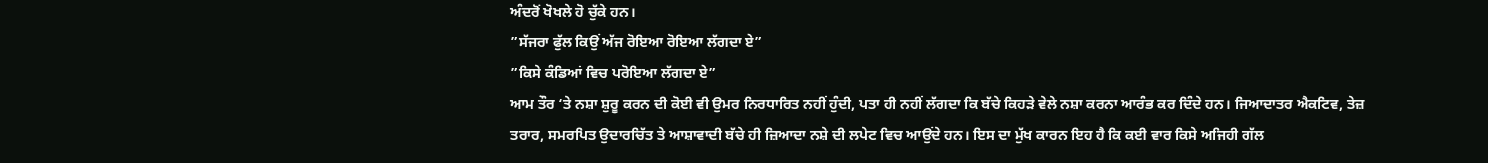ਅੰਦਰੋਂ ਖੋਖਲੇ ਹੋ ਚੁੱਕੇ ਹਨ।
”ਸੱਜਰਾ ਫੁੱਲ ਕਿਉਂ ਅੱਜ ਰੋਇਆ ਰੋਇਆ ਲੱਗਦਾ ਏ”
”ਕਿਸੇ ਕੰਡਿਆਂ ਵਿਚ ਪਰੋਇਆ ਲੱਗਦਾ ਏ”
ਆਮ ਤੌਰ ‘ਤੇ ਨਸ਼ਾ ਸ਼ੁਰੂ ਕਰਨ ਦੀ ਕੋਈ ਵੀ ਉਮਰ ਨਿਰਧਾਰਿਤ ਨਹੀਂ ਹੁੰਦੀ, ਪਤਾ ਹੀ ਨਹੀਂ ਲੱਗਦਾ ਕਿ ਬੱਚੇ ਕਿਹੜੇ ਵੇਲੇ ਨਸ਼ਾ ਕਰਨਾ ਆਰੰਭ ਕਰ ਦਿੰਦੇ ਹਨ। ਜਿਆਦਾਤਰ ਐਕਟਿਵ, ਤੇਜ਼ ਤਰਾਰ, ਸਮਰਪਿਤ ਉਦਾਰਚਿੱਤ ਤੇ ਆਸ਼ਾਵਾਦੀ ਬੱਚੇ ਹੀ ਜ਼ਿਆਦਾ ਨਸ਼ੇ ਦੀ ਲਪੇਟ ਵਿਚ ਆਉਂਦੇ ਹਨ। ਇਸ ਦਾ ਮੁੱਖ ਕਾਰਨ ਇਹ ਹੈ ਕਿ ਕਈ ਵਾਰ ਕਿਸੇ ਅਜਿਹੀ ਗੱਲ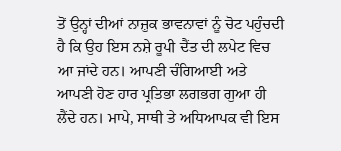ਤੋਂ ਉਨ੍ਹਾਂ ਦੀਆਂ ਨਾਜ਼ੁਕ ਭਾਵਨਾਵਾਂ ਨੂੰ ਚੋਟ ਪਹੁੰਚਦੀ ਹੈ ਕਿ ਉਹ ਇਸ ਨਸ਼ੇ ਰੂਪੀ ਦੈਂਤ ਦੀ ਲਪੇਟ ਵਿਚ ਆ ਜਾਂਦੇ ਹਨ। ਆਪਣੀ ਚੰਗਿਆਈ ਅਤੇ ਆਪਣੀ ਹੋਣ ਹਾਰ ਪ੍ਰਤਿਭਾ ਲਗਭਗ ਗੁਆ ਹੀ ਲੈਂਦੇ ਹਨ। ਮਾਪੇ, ਸਾਥੀ ਤੇ ਅਧਿਆਪਕ ਵੀ ਇਸ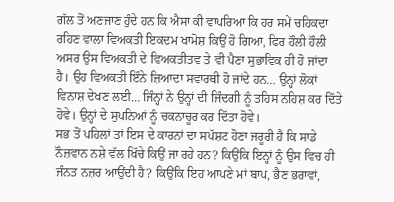ਗੱਲ ਤੋਂ ਅਣਜਾਣ ਹੁੰਦੇ ਹਨ ਕਿ ਐਸਾ ਕੀ ਵਾਪਰਿਆ ਕਿ ਹਰ ਸਮੇਂ ਚਹਿਕਦਾ ਰਹਿਣ ਵਾਲਾ ਵਿਅਕਤੀ ਇਕਦਮ ਖਾਮੋਸ਼ ਕਿਉਂ ਹੋ ਗਿਆ, ਫਿਰ ਹੌਲੀ ਹੌਲੀ ਅਸਰ ਉਸ ਵਿਅਕਤੀ ਦੇ ਵਿਅਕਤੀਤਵ ਤੇ ਵੀ ਪੈਣਾ ਸੁਭਾਵਿਕ ਹੀ ਹੋ ਜਾਂਦਾ ਹੈ। ਉਹ ਵਿਅਕਤੀ ਇੰਨੇ ਜ਼ਿਆਦਾ ਸਵਾਰਥੀ ਹੋ ਜਾਂਦੇ ਹਨ… ਉਨ੍ਹਾਂ ਲੋਕਾਂ ਵਿਨਾਸ਼ ਦੇਖਣ ਲਈ… ਜਿੰਨ੍ਹਾਂ ਨੇ ਉਨ੍ਹਾਂ ਦੀ ਜਿੰਦਗੀ ਨੂੰ ਤਹਿਸ ਨਹਿਸ਼ ਕਰ ਦਿੱਤੇ ਹੋਵੇ। ਉਨ੍ਹਾਂ ਦੇ ਸੁਪਨਿਆਂ ਨੂੰ ਚਕਨਾਚੂਰ ਕਰ ਦਿੱਤਾ ਹੋਵੇ।
ਸਭ ਤੋਂ ਪਹਿਲਾਂ ਤਾਂ ਇਸ ਦੇ ਕਾਰਨਾਂ ਦਾ ਸਪੱਸ਼ਟ ਹੋਣਾ ਜਰੂਰੀ ਹੈ ਕਿ ਸਾਡੇ ਨੌਜ਼ਵਾਨ ਨਸ਼ੇ ਵੱਲ ਖਿੱਚੇ ਕਿਉਂ ਜਾ ਰਹੇ ਹਨ? ਕਿਉਂਕਿ ਇਨ੍ਹਾਂ ਨੂੰ ਉਸ ਵਿਚ ਹੀ ਜੰਨਤ ਨਜ਼ਰ ਆਉਂਦੀ ਹੈ? ਕਿਉਂਕਿ ਇਹ ਆਪਣੇ ਮਾਂ ਬਾਪ, ਭੈਣ ਭਰਾਵਾਂ,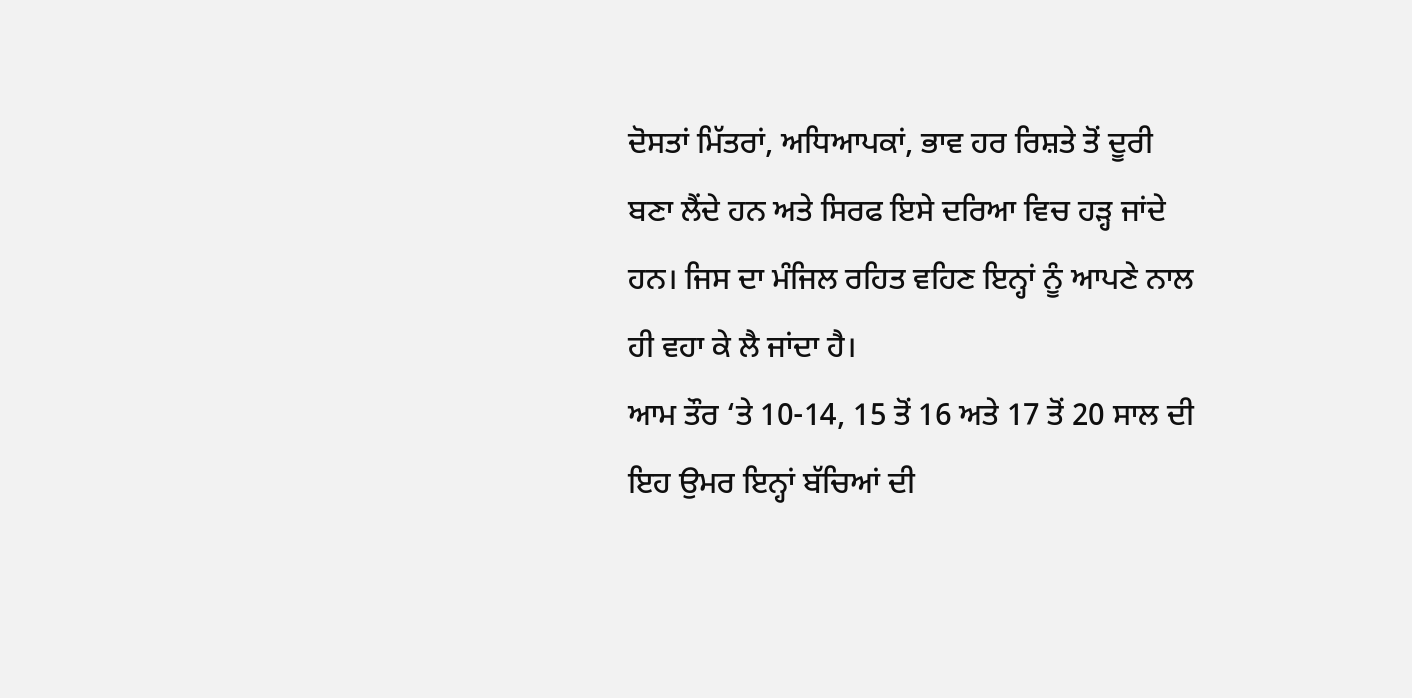ਦੋਸਤਾਂ ਮਿੱਤਰਾਂ, ਅਧਿਆਪਕਾਂ, ਭਾਵ ਹਰ ਰਿਸ਼ਤੇ ਤੋਂ ਦੂਰੀ ਬਣਾ ਲੈਂਦੇ ਹਨ ਅਤੇ ਸਿਰਫ ਇਸੇ ਦਰਿਆ ਵਿਚ ਹੜ੍ਹ ਜਾਂਦੇ ਹਨ। ਜਿਸ ਦਾ ਮੰਜਿਲ ਰਹਿਤ ਵਹਿਣ ਇਨ੍ਹਾਂ ਨੂੰ ਆਪਣੇ ਨਾਲ ਹੀ ਵਹਾ ਕੇ ਲੈ ਜਾਂਦਾ ਹੈ।
ਆਮ ਤੌਰ ‘ਤੇ 10-14, 15 ਤੋਂ 16 ਅਤੇ 17 ਤੋਂ 20 ਸਾਲ ਦੀ ਇਹ ਉਮਰ ਇਨ੍ਹਾਂ ਬੱਚਿਆਂ ਦੀ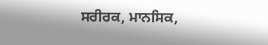ਸਰੀਰਕ, ਮਾਨਸਿਕ,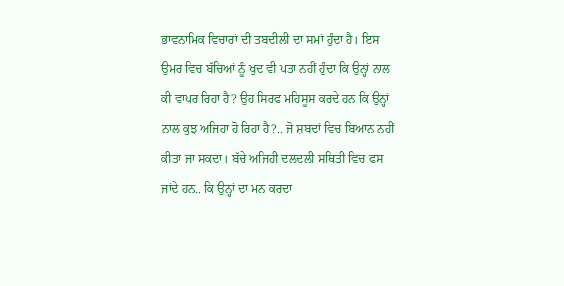ਭਾਵਨਾਮਿਕ ਵਿਚਾਰਾਂ ਦੀ ਤਬਦੀਲੀ ਦਾ ਸਮਾਂ ਹੁੰਦਾ ਹੈ। ਇਸ ਉਮਰ ਵਿਚ ਬੱਚਿਆਂ ਨੂੰ ਖੁਦ ਵੀ ਪਤਾ ਨਹੀਂ ਹੁੰਦਾ ਕਿ ਉਨ੍ਹਾਂ ਨਾਲ ਕੀ ਵਾਪਰ ਰਿਹਾ ਹੈ? ਉਹ ਸਿਰਫ ਮਹਿਸੂਸ ਕਰਦੇ ਹਨ ਕਿ ਉਨ੍ਹਾਂ ਨਾਲ ਕੁਝ ਅਜਿਹਾ ਹੋ ਰਿਹਾ ਹੈ?.. ਜੋ ਸ਼ਬਦਾਂ ਵਿਚ ਬਿਆਨ ਨਹੀਂ ਕੀਤਾ ਜਾ ਸਕਦਾ। ਬੱਚੇ ਅਜਿਹੀ ਦਲਦਲੀ ਸਥਿਤੀ ਵਿਚ ਫਸ ਜਾਂਦੇ ਹਨ.. ਕਿ ਉਨ੍ਹਾਂ ਦਾ ਮਨ ਕਰਦਾ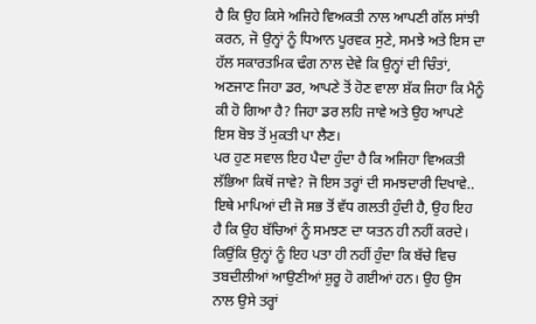ਹੈ ਕਿ ਉਹ ਕਿਸੇ ਅਜਿਹੇ ਵਿਅਕਤੀ ਨਾਲ ਆਪਣੀ ਗੱਲ ਸਾਂਝੀ ਕਰਨ, ਜੋ ਉਨ੍ਹਾਂ ਨੂੰ ਧਿਆਨ ਪੂਰਵਕ ਸੁਣੇ, ਸਮਝੇ ਅਤੇ ਇਸ ਦਾ ਹੱਲ ਸਕਾਰਤਮਿਕ ਢੰਗ ਨਾਲ ਦੇਵੇ ਕਿ ਉਨ੍ਹਾਂ ਦੀ ਚਿੰਤਾਂ, ਅਣਜਾਣ ਜਿਹਾ ਡਰ, ਆਪਣੇ ਤੋਂ ਹੋਣ ਵਾਲਾ ਸ਼ੱਕ ਜਿਹਾ ਕਿ ਮੈਨੂੰ ਕੀ ਹੋ ਗਿਆ ਹੈ? ਜਿਹਾ ਡਰ ਲਹਿ ਜਾਵੇ ਅਤੇ ਉਹ ਆਪਣੇ ਇਸ ਬੋਝ ਤੋਂ ਮੁਕਤੀ ਪਾ ਲੈਣ।
ਪਰ ਹੁਣ ਸਵਾਲ ਇਹ ਪੈਦਾ ਹੁੰਦਾ ਹੈ ਕਿ ਅਜਿਹਾ ਵਿਅਕਤੀ ਲੱਭਿਆ ਕਿਥੋਂ ਜਾਵੇ? ਜੋ ਇਸ ਤਰ੍ਹਾਂ ਦੀ ਸਮਝਦਾਰੀ ਦਿਖਾਵੇ.. ਇਥੇ ਮਾਪਿਆਂ ਦੀ ਜੋ ਸਭ ਤੋਂ ਵੱਧ ਗਲਤੀ ਹੁੰਦੀ ਹੈ, ਉਹ ਇਹ ਹੈ ਕਿ ਉਹ ਬੱਚਿਆਂ ਨੂੰ ਸਮਝਣ ਦਾ ਯਤਨ ਹੀ ਨਹੀਂ ਕਰਦੇ। ਕਿਉਂਕਿ ਉਨ੍ਹਾਂ ਨੂੰ ਇਹ ਪਤਾ ਹੀ ਨਹੀਂ ਹੁੰਦਾ ਕਿ ਬੱਚੇ ਵਿਚ ਤਬਦੀਲੀਆਂ ਆਉਣੀਆਂ ਸ਼ੁਰੂ ਹੋ ਗਈਆਂ ਹਨ। ਉਹ ਉਸ ਨਾਲ ਉਸੇ ਤਰ੍ਹਾਂ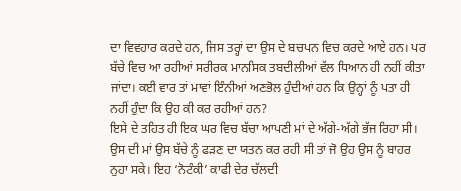ਦਾ ਵਿਵਹਾਰ ਕਰਦੇ ਹਨ, ਜਿਸ ਤਰ੍ਹਾਂ ਦਾ ਉਸ ਦੇ ਬਚਪਨ ਵਿਚ ਕਰਦੇ ਆਏ ਹਨ। ਪਰ ਬੱਚੇ ਵਿਚ ਆ ਰਹੀਆਂ ਸਰੀਰਕ ਮਾਨਸਿਕ ਤਬਦੀਲੀਆਂ ਵੱਲ ਧਿਆਨ ਹੀ ਨਹੀਂ ਕੀਤਾ ਜਾਂਦਾ। ਕਈ ਵਾਰ ਤਾਂ ਮਾਵਾਂ ਇੰਨੀਆਂ ਅਣਭੋਲ ਹੁੰਦੀਆਂ ਹਨ ਕਿ ਉਨ੍ਹਾਂ ਨੂੰ ਪਤਾ ਹੀ ਨਹੀਂ ਹੁੰਦਾ ਕਿ ਉਹ ਕੀ ਕਰ ਰਹੀਆਂ ਹਨ?
ਇਸੇ ਦੇ ਤਹਿਤ ਹੀ ਇਕ ਘਰ ਵਿਚ ਬੱਚਾ ਆਪਣੀ ਮਾਂ ਦੇ ਅੱਗੇ-ਅੱਗੇ ਭੱਜ ਰਿਹਾ ਸੀ। ਉਸ ਦੀ ਮਾਂ ਉਸ ਬੱਚੇ ਨੂੰ ਫੜਣ ਦਾ ਯਤਨ ਕਰ ਰਹੀ ਸੀ ਤਾਂ ਜੋ ਉਹ ਉਸ ਨੂੰ ਬਾਹਰ ਨੁਹਾ ਸਕੇ। ਇਹ ‘ਨੋਟੰਕੀ’ ਕਾਫੀ ਦੇਰ ਚੱਲਦੀ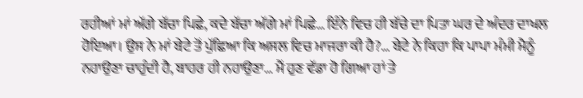ਰਹੀਆਂ ਮਾਂ ਅੱਗੇ ਬੱਚਾ ਪਿਛੇ, ਕਦੇ ਬੱਚਾ ਅੱਗੇ ਮਾਂ ਪਿਛੇ… ਇੰਨੇ ਵਿਚ ਹੀ ਬੱਚੇ ਦਾ ਪਿਤਾ ਘਰ ਦੇ ਅੰਦਰ ਦਾਖਲ ਹੋਇਆ। ਉਸ ਨੇ ਮਾਂ ਬੇਟੇ ਤੋਂ ਪੁੱਛਿਆ ਕਿ ਅਸਲ ਵਿਚ ਮਾਜਰਾ ਕੀ ਹੈ?… ਬੇਟੇ ਨੇ ਕਿਹਾ ਕਿ ਪਾਪਾ ਮੰਮੀ ਮੈਨੂੰ ਨਹਾਉਣਾ ਚਾਹੁੰਦੀ ਹੈ, ਬਾਹਰ ਹੀ ਨਹਾਉਣਾ… ਮੈਂ ਹੁਣ ਵੱਡਾ ਹੋ ਗਿਆ ਹਾਂ ਤੇ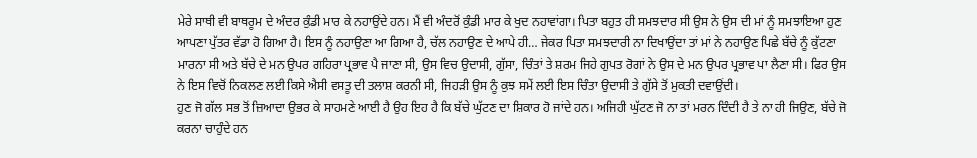ਮੇਰੇ ਸਾਥੀ ਵੀ ਬਾਥਰੂਮ ਦੇ ਅੰਦਰ ਕੁੰਡੀ ਮਾਰ ਕੇ ਨਹਾਉਂਦੇ ਹਨ। ਮੈਂ ਵੀ ਅੰਦਰੋਂ ਕੁੰਡੀ ਮਾਰ ਕੇ ਖੁਦ ਨਹਾਵਾਂਗਾ। ਪਿਤਾ ਬਹੁਤ ਹੀ ਸਮਝਦਾਰ ਸੀ ਉਸ ਨੇ ਉਸ ਦੀ ਮਾਂ ਨੂੰ ਸਮਝਾਇਆ ਹੁਣ ਆਪਣਾ ਪੁੱਤਰ ਵੱਡਾ ਹੋ ਗਿਆ ਹੈ। ਇਸ ਨੂੰ ਨਹਾਉਣਾ ਆ ਗਿਆ ਹੈ, ਚੱਲ ਨਹਾਉਣ ਦੇ ਆਪੇ ਹੀ… ਜੇਕਰ ਪਿਤਾ ਸਮਝਦਾਰੀ ਨਾ ਦਿਖਾਉਂਦਾ ਤਾਂ ਮਾਂ ਨੇ ਨਹਾਉਣ ਪਿਛੇ ਬੱਚੇ ਨੂੰ ਕੁੱਟਣਾ ਮਾਰਨਾ ਸੀ ਅਤੇ ਬੱਚੇ ਦੇ ਮਨ ਉਪਰ ਗਹਿਰਾ ਪ੍ਰਭਾਵ ਪੈ ਜਾਣਾ ਸੀ, ਉਸ ਵਿਚ ਉਦਾਸੀ, ਗੁੱਸਾ, ਚਿੰਤਾਂ ਤੇ ਸ਼ਰਮ ਜਿਹੇ ਗੁਪਤ ਰੋਗਾਂ ਨੇ ਉਸ ਦੇ ਮਨ ਉਪਰ ਪ੍ਰਭਾਵ ਪਾ ਲੈਣਾ ਸੀ। ਫਿਰ ਉਸ ਨੇ ਇਸ ਵਿਚੋਂ ਨਿਕਲਣ ਲਈ ਕਿਸੇ ਐਸੀ ਵਸਤੂ ਦੀ ਤਲਾਸ਼ ਕਰਨੀ ਸੀ, ਜਿਹੜੀ ਉਸ ਨੂੰ ਕੁਝ ਸਮੇਂ ਲਈ ਇਸ ਚਿੰਤਾ ਉਦਾਸੀ ਤੇ ਗੁੱਸੇ ਤੋਂ ਮੁਕਤੀ ਦਵਾਉਂਦੀ।
ਹੁਣ ਜੋ ਗੱਲ ਸਭ ਤੋਂ ਜ਼ਿਆਦਾ ਉਭਰ ਕੇ ਸਾਹਮਣੇ ਆਈ ਹੈ ਉਹ ਇਹ ਹੈ ਕਿ ਬੱਚੇ ਘੁੱਟਣ ਦਾ ਸ਼ਿਕਾਰ ਹੋ ਜਾਂਦੇ ਹਨ। ਅਜਿਹੀ ਘੁੱਟਣ ਜੋ ਨਾ ਤਾਂ ਮਰਨ ਦਿੰਦੀ ਹੈ ਤੇ ਨਾ ਹੀ ਜਿਉਣ, ਬੱਚੇ ਜੋ ਕਰਨਾ ਚਾਹੁੰਦੇ ਹਨ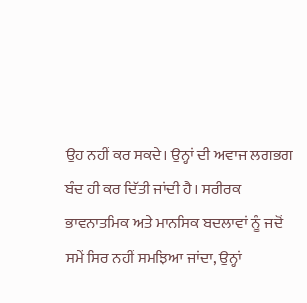ਉਹ ਨਹੀਂ ਕਰ ਸਕਦੇ। ਉਨ੍ਹਾਂ ਦੀ ਅਵਾਜ ਲਗਭਗ ਬੰਦ ਹੀ ਕਰ ਦਿੱਤੀ ਜਾਂਦੀ ਹੈ। ਸਰੀਰਕ ਭਾਵਨਾਤਮਿਕ ਅਤੇ ਮਾਨਸਿਕ ਬਦਲਾਵਾਂ ਨੂੰ ਜਦੋਂ ਸਮੇਂ ਸਿਰ ਨਹੀਂ ਸਮਝਿਆ ਜਾਂਦਾ, ਉਨ੍ਹਾਂ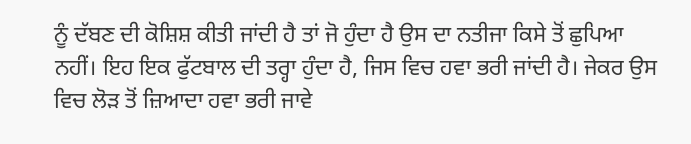ਨੂੰ ਦੱਬਣ ਦੀ ਕੋਸ਼ਿਸ਼ ਕੀਤੀ ਜਾਂਦੀ ਹੈ ਤਾਂ ਜੋ ਹੁੰਦਾ ਹੈ ਉਸ ਦਾ ਨਤੀਜਾ ਕਿਸੇ ਤੋਂ ਛੁਪਿਆ ਨਹੀਂ। ਇਹ ਇਕ ਫੁੱਟਬਾਲ ਦੀ ਤਰ੍ਹਾ ਹੁੰਦਾ ਹੈ, ਜਿਸ ਵਿਚ ਹਵਾ ਭਰੀ ਜਾਂਦੀ ਹੈ। ਜੇਕਰ ਉਸ ਵਿਚ ਲੋੜ ਤੋਂ ਜ਼ਿਆਦਾ ਹਵਾ ਭਰੀ ਜਾਵੇ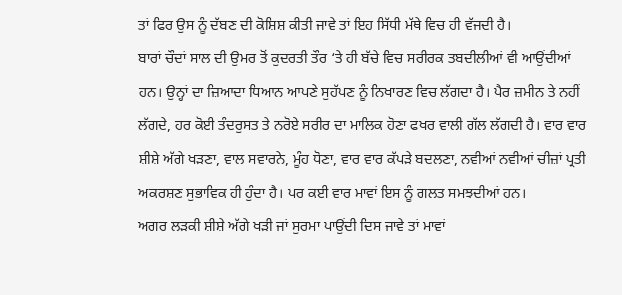ਤਾਂ ਫਿਰ ਉਸ ਨੂੰ ਦੱਬਣ ਦੀ ਕੋਸ਼ਿਸ਼ ਕੀਤੀ ਜਾਵੇ ਤਾਂ ਇਹ ਸਿੱਧੀ ਮੱਥੇ ਵਿਚ ਹੀ ਵੱਜਦੀ ਹੈ।
ਬਾਰਾਂ ਚੌਦਾਂ ਸਾਲ ਦੀ ਉਮਰ ਤੋਂ ਕੁਦਰਤੀ ਤੌਰ ‘ਤੇ ਹੀ ਬੱਚੇ ਵਿਚ ਸਰੀਰਕ ਤਬਦੀਲੀਆਂ ਵੀ ਆਉਂਦੀਆਂ ਹਨ। ਉਨ੍ਹਾਂ ਦਾ ਜ਼ਿਆਦਾ ਧਿਆਨ ਆਪਣੇ ਸੁਹੱਪਣ ਨੂੰ ਨਿਖਾਰਣ ਵਿਚ ਲੱਗਦਾ ਹੈ। ਪੈਰ ਜ਼ਮੀਨ ਤੇ ਨਹੀਂ ਲੱਗਦੇ, ਹਰ ਕੋਈ ਤੰਦਰੁਸਤ ਤੇ ਨਰੋਏ ਸਰੀਰ ਦਾ ਮਾਲਿਕ ਹੋਣਾ ਫਖਰ ਵਾਲੀ ਗੱਲ ਲੱਗਦੀ ਹੈ। ਵਾਰ ਵਾਰ ਸ਼ੀਸ਼ੇ ਅੱਗੇ ਖੜਣਾ, ਵਾਲ ਸਵਾਰਨੇ, ਮੂੰਹ ਧੋਣਾ, ਵਾਰ ਵਾਰ ਕੱਪੜੇ ਬਦਲਣਾ, ਨਵੀਆਂ ਨਵੀਆਂ ਚੀਜ਼ਾਂ ਪ੍ਰਤੀ ਅਕਰਸ਼ਣ ਸੁਭਾਵਿਕ ਹੀ ਹੁੰਦਾ ਹੈ। ਪਰ ਕਈ ਵਾਰ ਮਾਵਾਂ ਇਸ ਨੂੰ ਗਲਤ ਸਮਝਦੀਆਂ ਹਨ।
ਅਗਰ ਲੜਕੀ ਸ਼ੀਸ਼ੇ ਅੱਗੇ ਖੜੀ ਜਾਂ ਸੁਰਮਾ ਪਾਉਂਦੀ ਦਿਸ ਜਾਵੇ ਤਾਂ ਮਾਵਾਂ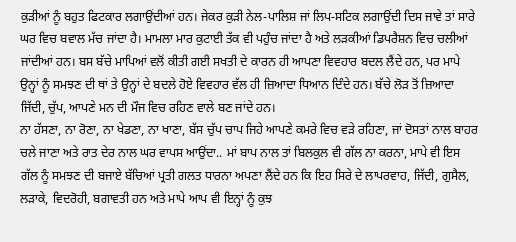ਕੁੜੀਆਂ ਨੂੰ ਬਹੁਤ ਫਿਟਕਾਰ ਲਗਾਉਂਦੀਆਂ ਹਨ। ਜੇਕਰ ਕੁੜੀ ਨੇਲ-ਪਾਲਿਸ਼ ਜਾਂ ਲਿਪ-ਸਟਿਕ ਲਗਾਉਂਦੀ ਦਿਸ ਜਾਵੇ ਤਾਂ ਸਾਰੇ ਘਰ ਵਿਚ ਬਵਾਲ ਮੱਚ ਜਾਂਦਾ ਹੈ। ਮਾਮਲਾ ਮਾਰ ਕੁਟਾਈ ਤੱਕ ਵੀ ਪਹੁੰਚ ਜਾਂਦਾ ਹੈ ਅਤੇ ਲੜਕੀਆਂ ਡਿਪਰੈਸ਼ਨ ਵਿਚ ਚਲੀਆਂ ਜਾਂਦੀਆਂ ਹਨ। ਬਸ ਬੱਚੇ ਮਾਪਿਆਂ ਵਲੋਂ ਕੀਤੀ ਗਈ ਸਖਤੀ ਦੇ ਕਾਰਨ ਹੀ ਆਪਣਾ ਵਿਵਹਾਰ ਬਦਲ ਲੈਂਦੇ ਹਨ, ਪਰ ਮਾਪੇ ਉਨ੍ਹਾਂ ਨੂੰ ਸਮਝਣ ਦੀ ਥਾਂ ਤੇ ਉਨ੍ਹਾਂ ਦੇ ਬਦਲੇ ਹੋਏ ਵਿਵਹਾਰ ਵੱਲ ਹੀ ਜ਼ਿਆਦਾ ਧਿਆਨ ਦਿੰਦੇ ਹਨ। ਬੱਚੇ ਲੋੜ ਤੋਂ ਜ਼ਿਆਦਾ ਜਿੱਦੀ, ਚੁੱਪ, ਆਪਣੇ ਮਨ ਦੀ ਮੌਜ ਵਿਚ ਰਹਿਣ ਵਾਲੇ ਬਣ ਜਾਂਦੇ ਹਨ।
ਨਾ ਹੱਸਣਾ, ਨਾ ਰੋਣਾ, ਨਾ ਖੇਡਣਾ, ਨਾ ਖਾਣਾ, ਬੱਸ ਚੁੱਪ ਚਾਪ ਜਿਹੇ ਆਪਣੇ ਕਮਰੇ ਵਿਚ ਵੜੇ ਰਹਿਣਾ, ਜਾਂ ਦੋਸਤਾਂ ਨਾਲ ਬਾਹਰ ਚਲੇ ਜਾਣਾ ਅਤੇ ਰਾਤ ਦੇਰ ਨਾਲ ਘਰ ਵਾਪਸ ਆਉਂਦਾ.. ਮਾਂ ਬਾਪ ਨਾਲ ਤਾਂ ਬਿਲਕੁਲ ਵੀ ਗੱਲ ਨਾ ਕਰਨਾ, ਮਾਪੇ ਵੀ ਇਸ ਗੱਲ ਨੂੰ ਸਮਝਣ ਦੀ ਬਜਾਏ ਬੱਚਿਆਂ ਪ੍ਰਤੀ ਗਲਤ ਧਾਰਨਾ ਅਪਣਾ ਲੈਂਦੇ ਹਨ ਕਿ ਇਹ ਸਿਰੇ ਦੇ ਲਾਪਰਵਾਹ, ਜਿੱਦੀ, ਗੁਸੈਲ, ਲੜਾਕੇ, ਵਿਦਰੋਹੀ, ਬਗਾਵਤੀ ਹਨ ਅਤੇ ਮਾਪੇ ਆਪ ਵੀ ਇਨ੍ਹਾਂ ਨੂੰ ਕੁਝ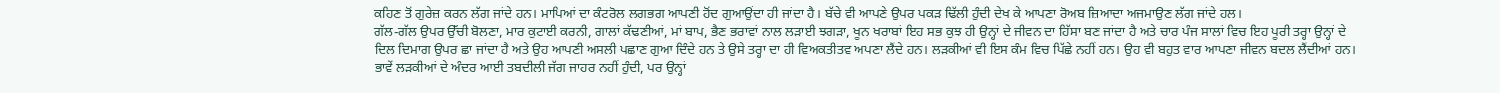ਕਹਿਣ ਤੋਂ ਗੁਰੇਜ਼ ਕਰਨ ਲੱਗ ਜਾਂਦੇ ਹਨ। ਮਾਪਿਆਂ ਦਾ ਕੰਟਰੋਲ ਲਗਭਗ ਆਪਣੀ ਹੋਂਦ ਗੁਆਉਂਦਾ ਹੀ ਜਾਂਦਾ ਹੈ। ਬੱਚੇ ਵੀ ਆਪਣੇ ਉਪਰ ਪਕੜ ਢਿੱਲੀ ਹੁੰਦੀ ਦੇਖ ਕੇ ਆਪਣਾ ਰੋਅਬ ਜ਼ਿਆਦਾ ਅਜਮਾਉਣ ਲੱਗ ਜਾਂਦੇ ਹਲ।
ਗੱਲ-ਗੱਲ ਉਪਰ ਉੱਚੀ ਬੋਲਣਾ, ਮਾਰ ਕੁਟਾਈ ਕਰਨੀ, ਗਾਲਾਂ ਕੱਢਣੀਆਂ, ਮਾਂ ਬਾਪ, ਭੈਣ ਭਰਾਵਾਂ ਨਾਲ ਲੜਾਈ ਝਗੜਾ, ਖੂਨ ਖਰਾਬਾਂ ਇਹ ਸਭ ਕੁਝ ਹੀ ਉਨ੍ਹਾਂ ਦੇ ਜੀਵਨ ਦਾ ਹਿੱਸਾ ਬਣ ਜਾਂਦਾ ਹੈ ਅਤੇ ਚਾਰ ਪੰਜ ਸਾਲਾਂ ਵਿਚ ਇਹ ਪੂਰੀ ਤਰ੍ਹਾ ਉਨ੍ਹਾਂ ਦੇ ਦਿਲ ਦਿਮਾਗ ਉਪਰ ਛਾ ਜਾਂਦਾ ਹੈ ਅਤੇ ਉਹ ਆਪਣੀ ਅਸਲੀ ਪਛਾਣ ਗੁਆ ਦਿੰਦੇ ਹਨ ਤੇ ਉਸੇ ਤਰ੍ਹਾ ਦਾ ਹੀ ਵਿਅਕਤੀਤਵ ਅਪਣਾ ਲੈਂਦੇ ਹਨ। ਲੜਕੀਆਂ ਵੀ ਇਸ ਕੰਮ ਵਿਚ ਪਿੱਛੇ ਨਹੀਂ ਹਨ। ਉਹ ਵੀ ਬਹੁਤ ਵਾਰ ਆਪਣਾ ਜੀਵਨ ਬਦਲ ਲੈਂਦੀਆਂ ਹਨ। ਭਾਵੇਂ ਲੜਕੀਆਂ ਦੇ ਅੰਦਰ ਆਈ ਤਬਦੀਲੀ ਜੱਗ ਜਾਹਰ ਨਹੀਂ ਹੁੰਦੀ, ਪਰ ਉਨ੍ਹਾਂ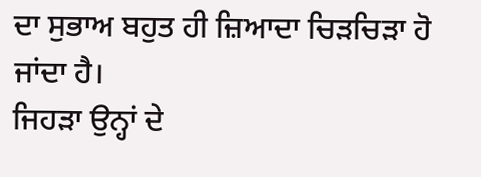ਦਾ ਸੁਭਾਅ ਬਹੁਤ ਹੀ ਜ਼ਿਆਦਾ ਚਿੜਚਿੜਾ ਹੋ ਜਾਂਦਾ ਹੈ।
ਜਿਹੜਾ ਉਨ੍ਹਾਂ ਦੇ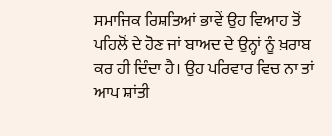ਸਮਾਜਿਕ ਰਿਸ਼ਤਿਆਂ ਭਾਵੇਂ ਉਹ ਵਿਆਹ ਤੋਂ ਪਹਿਲੋਂ ਦੇ ਹੋਣ ਜਾਂ ਬਾਅਦ ਦੇ ਉਨ੍ਹਾਂ ਨੂੰ ਖ਼ਰਾਬ ਕਰ ਹੀ ਦਿੰਦਾ ਹੈ। ਉਹ ਪਰਿਵਾਰ ਵਿਚ ਨਾ ਤਾਂ ਆਪ ਸ਼ਾਂਤੀ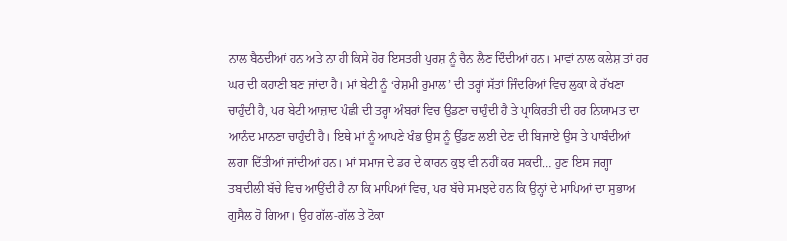ਨਾਲ ਬੈਠਦੀਆਂ ਹਨ ਅਤੇ ਨਾ ਹੀ ਕਿਸੇ ਹੋਰ ਇਸਤਰੀ ਪੁਰਸ਼ ਨੂੰ ਚੈਨ ਲੈਣ ਦਿੰਦੀਆਂ ਹਨ। ਮਾਵਾਂ ਨਾਲ ਕਲੇਸ਼ ਤਾਂ ਹਰ ਘਰ ਦੀ ਕਹਾਣੀ ਬਣ ਜਾਂਦਾ ਹੈ। ਮਾਂ ਬੇਟੀ ਨੂੰ ‘ਰੇਸ਼ਮੀ ਰੁਮਾਲ’ ਦੀ ਤਰ੍ਹਾਂ ਸੱਤਾਂ ਜਿੰਦਰਿਆਂ ਵਿਚ ਲੁਕਾ ਕੇ ਰੱਖਣਾ ਚਾਹੁੰਦੀ ਹੈ, ਪਰ ਬੇਟੀ ਆਜ਼ਾਦ ਪੰਛੀ ਦੀ ਤਰ੍ਹਾ ਅੰਬਰਾਂ ਵਿਚ ਉਡਣਾ ਚਾਹੁੰਦੀ ਹੈ ਤੇ ਪ੍ਰਾਕਿਰਤੀ ਦੀ ਹਰ ਨਿਯਾਮਤ ਦਾ ਆਨੰਦ ਮਾਨਣਾ ਚਾਹੁੰਦੀ ਹੈ। ਇਥੇ ਮਾਂ ਨੂੰ ਆਪਣੇ ਖੰਭ ਉਸ ਨੂੰ ਉੱਡਣ ਲਈ ਦੇਣ ਦੀ ਬਿਜਾਏ ਉਸ ਤੇ ਪਾਬੰਦੀਆਂ ਲਗਾ ਦਿੱਤੀਆਂ ਜਾਂਦੀਆਂ ਹਨ। ਮਾਂ ਸਮਾਜ ਦੇ ਡਰ ਦੇ ਕਾਰਨ ਕੁਝ ਵੀ ਨਹੀਂ ਕਰ ਸਕਦੀ… ਹੁਣ ਇਸ ਜਗ੍ਹਾ ਤਬਦੀਲੀ ਬੱਚੇ ਵਿਚ ਆਉਂਦੀ ਹੈ ਨਾ ਕਿ ਮਾਪਿਆਂ ਵਿਚ, ਪਰ ਬੱਚੇ ਸਮਝਦੇ ਹਨ ਕਿ ਉਨ੍ਹਾਂ ਦੇ ਮਾਪਿਆਂ ਦਾ ਸੁਭਾਅ ਗੁਸੈਲ ਹੋ ਗਿਆ। ਉਹ ਗੱਲ-ਗੱਲ ਤੇ ਟੋਕਾ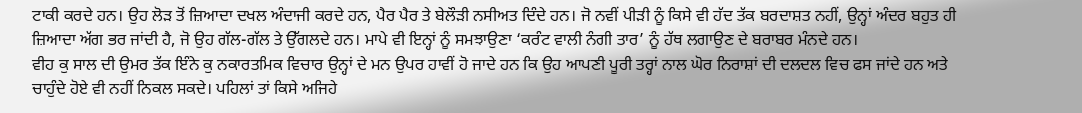ਟਾਕੀ ਕਰਦੇ ਹਨ। ਉਹ ਲੋੜ ਤੋਂ ਜ਼ਿਆਦਾ ਦਖਲ ਅੰਦਾਜੀ ਕਰਦੇ ਹਨ, ਪੈਰ ਪੈਰ ਤੇ ਬੇਲੌੜੀ ਨਸੀਅਤ ਦਿੰਦੇ ਹਨ। ਜੋ ਨਵੀਂ ਪੀੜੀ ਨੂੰ ਕਿਸੇ ਵੀ ਹੱਦ ਤੱਕ ਬਰਦਾਸ਼ਤ ਨਹੀਂ, ਉਨ੍ਹਾਂ ਅੰਦਰ ਬਹੁਤ ਹੀ ਜ਼ਿਆਦਾ ਅੱਗ ਭਰ ਜਾਂਦੀ ਹੈ, ਜੋ ਉਹ ਗੱਲ-ਗੱਲ ਤੇ ਉੱਗਲਦੇ ਹਨ। ਮਾਪੇ ਵੀ ਇਨ੍ਹਾਂ ਨੂੰ ਸਮਝਾਉਣਾ ‘ਕਰੰਟ ਵਾਲੀ ਨੰਗੀ ਤਾਰ’ ਨੂੰ ਹੱਥ ਲਗਾਉਣ ਦੇ ਬਰਾਬਰ ਮੰਨਦੇ ਹਨ।
ਵੀਹ ਕੁ ਸਾਲ ਦੀ ਉਮਰ ਤੱਕ ਇੰਨੇ ਕੁ ਨਕਾਰਤਮਿਕ ਵਿਚਾਰ ਉਨ੍ਹਾਂ ਦੇ ਮਨ ਉਪਰ ਹਾਵੀਂ ਹੋ ਜਾਦੇ ਹਨ ਕਿ ਉਹ ਆਪਣੀ ਪੂਰੀ ਤਰ੍ਹਾਂ ਨਾਲ ਘੋਰ ਨਿਰਾਸ਼ਾਂ ਦੀ ਦਲਦਲ ਵਿਚ ਫਸ ਜਾਂਦੇ ਹਨ ਅਤੇ ਚਾਹੁੰਦੇ ਹੋਏ ਵੀ ਨਹੀਂ ਨਿਕਲ ਸਕਦੇ। ਪਹਿਲਾਂ ਤਾਂ ਕਿਸੇ ਅਜਿਹੇ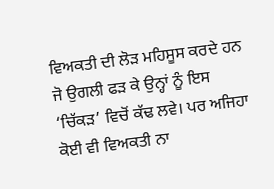ਵਿਅਕਤੀ ਦੀ ਲੋੜ ਮਹਿਸੂਸ ਕਰਦੇ ਹਨ ਜੋ ਉਗਲੀ ਫੜ ਕੇ ਉਨ੍ਹਾਂ ਨੂੰ ਇਸ ‘ਚਿੱਕੜ’ ਵਿਚੋਂ ਕੱਢ ਲਵੇ। ਪਰ ਅਜਿਹਾ ਕੋਈ ਵੀ ਵਿਅਕਤੀ ਨਾ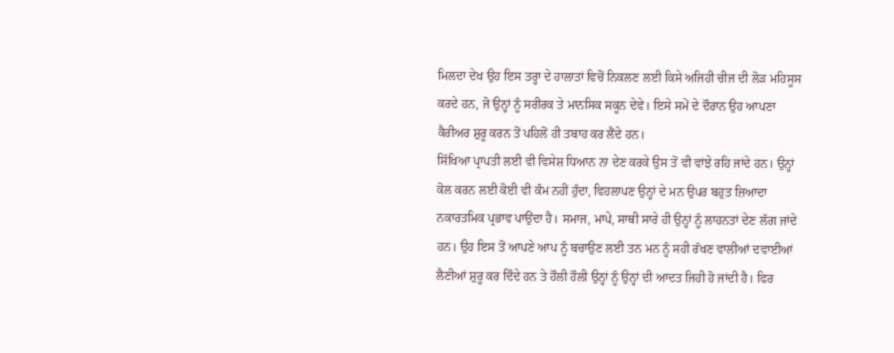ਮਿਲਦਾ ਦੇਖ ਉਹ ਇਸ ਤਰ੍ਹਾ ਦੇ ਹਾਲਾਤਾਂ ਵਿਚੋਂ ਨਿਕਲਣ ਲਈ ਕਿਸੇ ਅਜਿਹੀ ਚੀਜ ਦੀ ਲੋੜ ਮਹਿਸੂਸ ਕਰਦੇ ਹਨ, ਜੋ ਉਨ੍ਹਾਂ ਨੂੰ ਸਰੀਰਕ ਤੇ ਮਾਨਸਿਕ ਸਕੂਨ ਦੇਵੇ। ਇਸੇ ਸਮੇਂ ਦੇ ਦੌਰਾਨ ਉਹ ਆਪਣਾ ਕੈਰੀਅਰ ਸ਼ੁਰੂ ਕਰਨ ਤੋਂ ਪਹਿਲੋਂ ਹੀ ਤਬਾਹ ਕਰ ਲੈਂਦੇ ਹਨ।
ਸਿੱਖਿਆ ਪ੍ਰਾਪਤੀ ਲਈ ਵੀ ਵਿਸੇਸ਼ ਧਿਆਨ ਨਾ ਦੇਣ ਕਰਕੇ ਉਸ ਤੋਂ ਵੀ ਵਾਂਝੇ ਰਹਿ ਜਾਂਦੇ ਹਨ। ਉਨ੍ਹਾਂ ਕੋਲ ਕਰਨ ਲਈ ਕੋਈ ਵੀ ਕੰਮ ਨਹੀਂ ਹੁੰਦਾ, ਵਿਹਲਾਪਣ ਉਨ੍ਹਾਂ ਦੇ ਮਨ ਉਪਰ ਬਹੁਤ ਜ਼ਿਆਦਾ ਨਕਾਰਤਮਿਕ ਪ੍ਰਭਾਵ ਪਾਉਂਦਾ ਹੈ। ਸਮਾਜ, ਮਾਪੇ, ਸਾਥੀ ਸਾਰੇ ਹੀ ਉਨ੍ਹਾਂ ਨੂੰ ਲਾਹਨਤਾਂ ਦੇਣ ਲੱਗ ਜਾਂਦੇ ਹਨ। ਉਹ ਇਸ ਤੋਂ ਆਪਣੇ ਆਪ ਨੂੰ ਬਚਾਉਣ ਲਈ ਤਨ ਮਨ ਨੂੰ ਸਹੀ ਰੱਖਣ ਵਾਲੀਆਂ ਦਵਾਈਆਂ ਲੈਣੀਆਂ ਸ਼ੁਰੂ ਕਰ ਦਿੰਦੇ ਹਨ ਤੇ ਹੌਲੀ ਹੌਲੀ ਉਨ੍ਹਾਂ ਨੂੰ ਉਨ੍ਹਾਂ ਦੀ ਆਦਤ ਜਿਹੀ ਹੋ ਜਾਂਦੀ ਹੈ। ਫਿਰ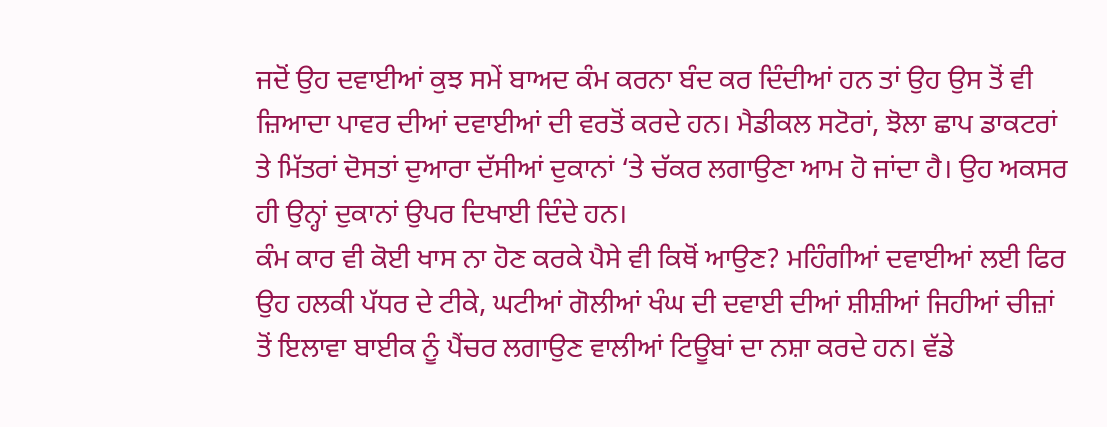ਜਦੋਂ ਉਹ ਦਵਾਈਆਂ ਕੁਝ ਸਮੇਂ ਬਾਅਦ ਕੰਮ ਕਰਨਾ ਬੰਦ ਕਰ ਦਿੰਦੀਆਂ ਹਨ ਤਾਂ ਉਹ ਉਸ ਤੋਂ ਵੀ ਜ਼ਿਆਦਾ ਪਾਵਰ ਦੀਆਂ ਦਵਾਈਆਂ ਦੀ ਵਰਤੋਂ ਕਰਦੇ ਹਨ। ਮੈਡੀਕਲ ਸਟੋਰਾਂ, ਝੋਲਾ ਛਾਪ ਡਾਕਟਰਾਂ ਤੇ ਮਿੱਤਰਾਂ ਦੋਸਤਾਂ ਦੁਆਰਾ ਦੱਸੀਆਂ ਦੁਕਾਨਾਂ ‘ਤੇ ਚੱਕਰ ਲਗਾਉਣਾ ਆਮ ਹੋ ਜਾਂਦਾ ਹੈ। ਉਹ ਅਕਸਰ ਹੀ ਉਨ੍ਹਾਂ ਦੁਕਾਨਾਂ ਉਪਰ ਦਿਖਾਈ ਦਿੰਦੇ ਹਨ।
ਕੰਮ ਕਾਰ ਵੀ ਕੋਈ ਖਾਸ ਨਾ ਹੋਣ ਕਰਕੇ ਪੈਸੇ ਵੀ ਕਿਥੋਂ ਆਉਣ? ਮਹਿੰਗੀਆਂ ਦਵਾਈਆਂ ਲਈ ਫਿਰ ਉਹ ਹਲਕੀ ਪੱਧਰ ਦੇ ਟੀਕੇ, ਘਟੀਆਂ ਗੋਲੀਆਂ ਖੰਘ ਦੀ ਦਵਾਈ ਦੀਆਂ ਸ਼ੀਸ਼ੀਆਂ ਜਿਹੀਆਂ ਚੀਜ਼ਾਂ ਤੋਂ ਇਲਾਵਾ ਬਾਈਕ ਨੂੰ ਪੈਂਚਰ ਲਗਾਉਣ ਵਾਲੀਆਂ ਟਿਊਬਾਂ ਦਾ ਨਸ਼ਾ ਕਰਦੇ ਹਨ। ਵੱਡੇ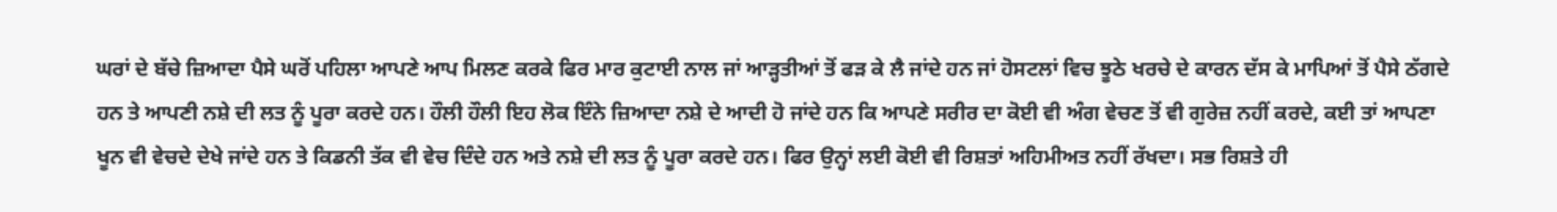ਘਰਾਂ ਦੇ ਬੱਚੇ ਜ਼ਿਆਦਾ ਪੈਸੇ ਘਰੋਂ ਪਹਿਲਾ ਆਪਣੇ ਆਪ ਮਿਲਣ ਕਰਕੇ ਫਿਰ ਮਾਰ ਕੁਟਾਈ ਨਾਲ ਜਾਂ ਆੜ੍ਹਤੀਆਂ ਤੋਂ ਫੜ ਕੇ ਲੈ ਜਾਂਦੇ ਹਨ ਜਾਂ ਹੋਸਟਲਾਂ ਵਿਚ ਝੂਠੇ ਖਰਚੇ ਦੇ ਕਾਰਨ ਦੱਸ ਕੇ ਮਾਪਿਆਂ ਤੋਂ ਪੈਸੇ ਠੱਗਦੇ ਹਨ ਤੇ ਆਪਣੀ ਨਸ਼ੇ ਦੀ ਲਤ ਨੂੰ ਪੂਰਾ ਕਰਦੇ ਹਨ। ਹੌਲੀ ਹੌਲੀ ਇਹ ਲੋਕ ਇੰਨੇ ਜ਼ਿਆਦਾ ਨਸ਼ੇ ਦੇ ਆਦੀ ਹੋ ਜਾਂਦੇ ਹਨ ਕਿ ਆਪਣੇ ਸਰੀਰ ਦਾ ਕੋਈ ਵੀ ਅੰਗ ਵੇਚਣ ਤੋਂ ਵੀ ਗੁਰੇਜ਼ ਨਹੀਂ ਕਰਦੇ, ਕਈ ਤਾਂ ਆਪਣਾ ਖੂਨ ਵੀ ਵੇਚਦੇ ਦੇਖੇ ਜਾਂਦੇ ਹਨ ਤੇ ਕਿਡਨੀ ਤੱਕ ਵੀ ਵੇਚ ਦਿੰਦੇ ਹਨ ਅਤੇ ਨਸ਼ੇ ਦੀ ਲਤ ਨੂੰ ਪੂਰਾ ਕਰਦੇ ਹਨ। ਫਿਰ ਉਨ੍ਹਾਂ ਲਈ ਕੋਈ ਵੀ ਰਿਸ਼ਤਾਂ ਅਹਿਮੀਅਤ ਨਹੀਂ ਰੱਖਦਾ। ਸਭ ਰਿਸ਼ਤੇ ਹੀ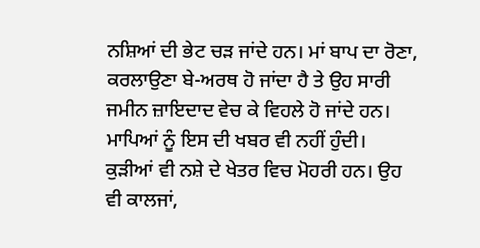ਨਸ਼ਿਆਂ ਦੀ ਭੇਟ ਚੜ ਜਾਂਦੇ ਹਨ। ਮਾਂ ਬਾਪ ਦਾ ਰੋਣਾ, ਕਰਲਾਉਣਾ ਬੇ-ਅਰਥ ਹੋ ਜਾਂਦਾ ਹੈ ਤੇ ਉਹ ਸਾਰੀ ਜਮੀਨ ਜ਼ਾਇਦਾਦ ਵੇਚ ਕੇ ਵਿਹਲੇ ਹੋ ਜਾਂਦੇ ਹਨ। ਮਾਪਿਆਂ ਨੂੰ ਇਸ ਦੀ ਖਬਰ ਵੀ ਨਹੀਂ ਹੁੰਦੀ।
ਕੁੜੀਆਂ ਵੀ ਨਸ਼ੇ ਦੇ ਖੇਤਰ ਵਿਚ ਮੋਹਰੀ ਹਨ। ਉਹ ਵੀ ਕਾਲਜਾਂ,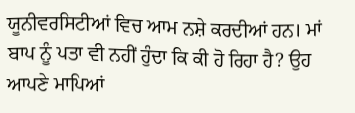ਯੂਨੀਵਰਸਿਟੀਆਂ ਵਿਚ ਆਮ ਨਸ਼ੇ ਕਰਦੀਆਂ ਹਨ। ਮਾਂ ਬਾਪ ਨੂੰ ਪਤਾ ਵੀ ਨਹੀਂ ਹੁੰਦਾ ਕਿ ਕੀ ਹੋ ਰਿਹਾ ਹੈ? ਉਹ ਆਪਣੇ ਮਾਪਿਆਂ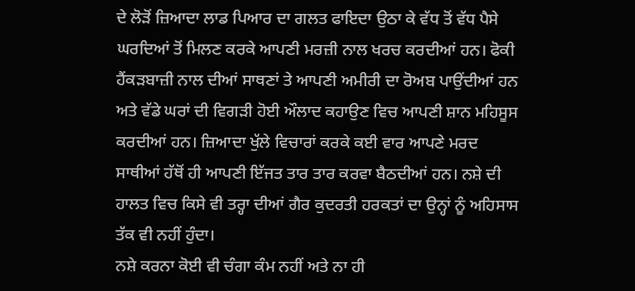ਦੇ ਲੋੜੋਂ ਜ਼ਿਆਦਾ ਲਾਡ ਪਿਆਰ ਦਾ ਗਲਤ ਫਾਇਦਾ ਉਠਾ ਕੇ ਵੱਧ ਤੋਂ ਵੱਧ ਪੈਸੇ ਘਰਦਿਆਂ ਤੋਂ ਮਿਲਣ ਕਰਕੇ ਆਪਣੀ ਮਰਜ਼ੀ ਨਾਲ ਖਰਚ ਕਰਦੀਆਂ ਹਨ। ਫੋਕੀ ਹੈਂਕੜਬਾਜ਼ੀ ਨਾਲ ਦੀਆਂ ਸਾਥਣਾਂ ਤੇ ਆਪਣੀ ਅਮੀਰੀ ਦਾ ਰੋਅਬ ਪਾਉਂਦੀਆਂ ਹਨ ਅਤੇ ਵੱਡੇ ਘਰਾਂ ਦੀ ਵਿਗੜੀ ਹੋਈ ਔਲਾਦ ਕਹਾਉਣ ਵਿਚ ਆਪਣੀ ਸ਼ਾਨ ਮਹਿਸੂਸ ਕਰਦੀਆਂ ਹਨ। ਜ਼ਿਆਦਾ ਖੁੱਲੇ ਵਿਚਾਰਾਂ ਕਰਕੇ ਕਈ ਵਾਰ ਆਪਣੇ ਮਰਦ ਸਾਥੀਆਂ ਹੱਥੋਂ ਹੀ ਆਪਣੀ ਇੱਜਤ ਤਾਰ ਤਾਰ ਕਰਵਾ ਬੈਠਦੀਆਂ ਹਨ। ਨਸ਼ੇ ਦੀ ਹਾਲਤ ਵਿਚ ਕਿਸੇ ਵੀ ਤਰ੍ਹਾ ਦੀਆਂ ਗੈਰ ਕੁਦਰਤੀ ਹਰਕਤਾਂ ਦਾ ਉਨ੍ਹਾਂ ਨੂੰ ਅਹਿਸਾਸ ਤੱਕ ਵੀ ਨਹੀਂ ਹੁੰਦਾ।
ਨਸ਼ੇ ਕਰਨਾ ਕੋਈ ਵੀ ਚੰਗਾ ਕੰਮ ਨਹੀਂ ਅਤੇ ਨਾ ਹੀ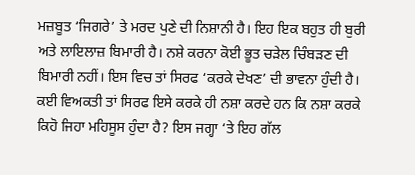ਮਜ਼ਬੂਤ ‘ਜਿਗਰੇ’ ਤੇ ਮਰਦ ਪੁਣੇ ਦੀ ਨਿਸ਼ਾਨੀ ਹੈ। ਇਹ ਇਕ ਬਹੁਤ ਹੀ ਬੁਰੀ ਅਤੇ ਲਾਇਲਾਜ਼ ਬਿਮਾਰੀ ਹੈ। ਨਸ਼ੇ ਕਰਨਾ ਕੋਈ ਭੂਤ ਚੜੇਲ ਚਿੰਬੜਣ ਦੀ ਬਿਮਾਰੀ ਨਹੀਂ। ਇਸ ਵਿਚ ਤਾਂ ਸਿਰਫ ‘ਕਰਕੇ ਦੇਖਣ’ ਦੀ ਭਾਵਨਾ ਹੁੰਦੀ ਹੈ। ਕਈ ਵਿਅਕਤੀ ਤਾਂ ਸਿਰਫ ਇਸੇ ਕਰਕੇ ਹੀ ਨਸ਼ਾ ਕਰਦੇ ਹਨ ਕਿ ਨਸ਼ਾ ਕਰਕੇ ਕਿਹੋ ਜਿਹਾ ਮਹਿਸੂਸ ਹੁੰਦਾ ਹੈ? ਇਸ ਜਗ੍ਹਾ ‘ਤੇ ਇਹ ਗੱਲ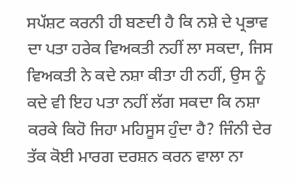ਸਪੱਸ਼ਟ ਕਰਨੀ ਹੀ ਬਣਦੀ ਹੈ ਕਿ ਨਸ਼ੇ ਦੇ ਪ੍ਰਭਾਵ ਦਾ ਪਤਾ ਹਰੇਕ ਵਿਅਕਤੀ ਨਹੀਂ ਲਾ ਸਕਦਾ, ਜਿਸ ਵਿਅਕਤੀ ਨੇ ਕਦੇ ਨਸ਼ਾ ਕੀਤਾ ਹੀ ਨਹੀਂ, ਉਸ ਨੂੰ ਕਦੇ ਵੀ ਇਹ ਪਤਾ ਨਹੀਂ ਲੱਗ ਸਕਦਾ ਕਿ ਨਸ਼ਾ ਕਰਕੇ ਕਿਹੋ ਜਿਹਾ ਮਹਿਸੂਸ ਹੁੰਦਾ ਹੈ? ਜਿੰਨੀ ਦੇਰ ਤੱਕ ਕੋਈ ਮਾਰਗ ਦਰਸ਼ਨ ਕਰਨ ਵਾਲਾ ਨਾ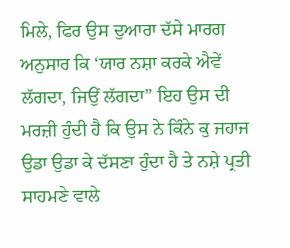ਮਿਲੇ, ਫਿਰ ਉਸ ਦੁਆਰਾ ਦੱਸੇ ਮਾਰਗ ਅਨੁਸਾਰ ਕਿ ‘ਯਾਰ ਨਸ਼ਾ ਕਰਕੇ ਐਵੇਂ ਲੱਗਦਾ, ਜਿਉਂ ਲੱਗਦਾ” ਇਹ ਉਸ ਦੀ ਮਰਜ਼ੀ ਹੁੰਦੀ ਹੈ ਕਿ ਉਸ ਨੇ ਕਿੰਨੇ ਕੁ ਜਹਾਜ ਉਡਾ ਉਡਾ ਕੇ ਦੱਸਣਾ ਹੁੰਦਾ ਹੈ ਤੇ ਨਸ਼ੇ ਪ੍ਰਤੀ ਸਾਹਮਣੇ ਵਾਲੇ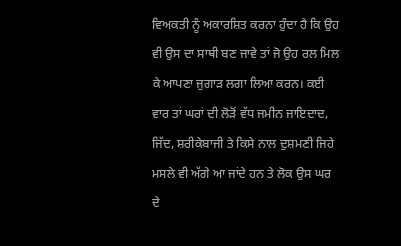ਵਿਅਕਤੀ ਨੂੰ ਅਕਾਰਸ਼ਿਤ ਕਰਨਾ ਹੁੰਦਾ ਹੈ ਕਿ ਉਹ ਵੀ ਉਸ ਦਾ ਸਾਥੀ ਬਣ ਜਾਵੇ ਤਾਂ ਜੋ ਉਹ ਰਲ ਮਿਲ ਕੇ ਆਪਣਾ ਜੁਗਾੜ ਲਗਾ ਲਿਆ ਕਰਨ। ਕਈ ਵਾਰ ਤਾਂ ਘਰਾਂ ਦੀ ਲੋੜੋਂ ਵੱਧ ਜਮੀਨ ਜਾਇਦਾਦ, ਜਿੱਦ, ਸ਼ਰੀਕੇਬਾਜੀ ਤੇ ਕਿਸੇ ਨਾਲ ਦੁਸ਼ਮਣੀ ਜਿਹੇ ਮਸਲੇ ਵੀ ਅੱਗੇ ਆ ਜਾਂਦੇ ਹਨ ਤੇ ਲੋਕ ਉਸ ਘਰ ਦੇ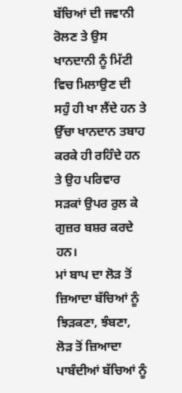ਬੱਚਿਆਂ ਦੀ ਜਵਾਨੀ ਰੋਲਣ ਤੇ ਉਸ ਖਾਨਦਾਨੀ ਨੂੰ ਮਿੱਟੀ ਵਿਚ ਮਿਲਾਉਣ ਦੀ ਸਹੁੰ ਹੀ ਖਾ ਲੈਂਦੇ ਹਨ ਤੇ ਉੱਚਾ ਖਾਨਦਾਨ ਤਬਾਹ ਕਰਕੇ ਹੀ ਰਹਿੰਦੇ ਹਨ ਤੇ ਉਹ ਪਰਿਵਾਰ ਸੜਕਾਂ ਉਪਰ ਰੁਲ ਕੇ ਗੁਜ਼ਰ ਬਸ਼ਰ ਕਰਦੇ ਹਨ।
ਮਾਂ ਬਾਪ ਦਾ ਲੋੜ ਤੋਂ ਜ਼ਿਆਦਾ ਬੱਚਿਆਂ ਨੂੰ ਝਿੜਕਣਾ, ਝੰਬਣਾ, ਲੋੜ ਤੋਂ ਜ਼ਿਆਦਾ ਪਾਬੰਦੀਆਂ ਬੱਚਿਆਂ ਨੂੰ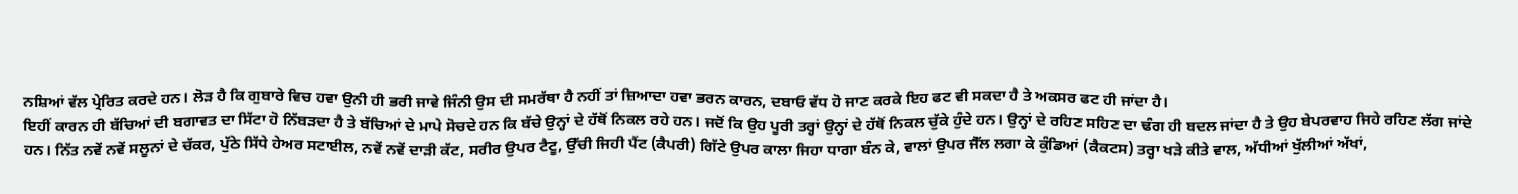ਨਸ਼ਿਆਂ ਵੱਲ ਪ੍ਰੇਰਿਤ ਕਰਦੇ ਹਨ। ਲੋੜ ਹੈ ਕਿ ਗੁਬਾਰੇ ਵਿਚ ਹਵਾ ਉਨੀ ਹੀ ਭਰੀ ਜਾਵੇ ਜਿੰਨੀ ਉਸ ਦੀ ਸਮਰੱਥਾ ਹੈ ਨਹੀਂ ਤਾਂ ਜ਼ਿਆਦਾ ਹਵਾ ਭਰਨ ਕਾਰਨ, ਦਬਾਓ ਵੱਧ ਹੋ ਜਾਣ ਕਰਕੇ ਇਹ ਫਟ ਵੀ ਸਕਦਾ ਹੈ ਤੇ ਅਕਸਰ ਫਟ ਹੀ ਜਾਂਦਾ ਹੈ।
ਇਹੀਂ ਕਾਰਨ ਹੀ ਬੱਚਿਆਂ ਦੀ ਬਗਾਵਤ ਦਾ ਸਿੱਟਾ ਹੋ ਨਿੱਬੜਦਾ ਹੈ ਤੇ ਬੱਚਿਆਂ ਦੇ ਮਾਪੇ ਸੋਚਦੇ ਹਨ ਕਿ ਬੱਚੇ ਉਨ੍ਹਾਂ ਦੇ ਹੱਥੋਂ ਨਿਕਲ ਰਹੇ ਹਨ। ਜਦੋਂ ਕਿ ਉਹ ਪੂਰੀ ਤਰ੍ਹਾਂ ਉਨ੍ਹਾਂ ਦੇ ਹੱਥੋਂ ਨਿਕਲ ਚੁੱਕੇ ਹੁੰਦੇ ਹਨ। ਉਨ੍ਹਾਂ ਦੇ ਰਹਿਣ ਸਹਿਣ ਦਾ ਢੰਗ ਹੀ ਬਦਲ ਜਾਂਦਾ ਹੈ ਤੇ ਉਹ ਬੇਪਰਵਾਹ ਜਿਹੇ ਰਹਿਣ ਲੱਗ ਜਾਂਦੇ ਹਨ। ਨਿੱਤ ਨਵੇਂ ਨਵੇਂ ਸਲੂਨਾਂ ਦੇ ਚੱਕਰ, ਪੁੱਠੇ ਸਿੱਧੇ ਹੇਅਰ ਸਟਾਈਲ, ਨਵੇਂ ਨਵੇਂ ਦਾੜੀ ਕੱਟ, ਸਰੀਰ ਉਪਰ ਟੈਟੂ, ਉੱਚੀ ਜਿਹੀ ਪੈਂਟ (ਕੈਪਰੀ) ਗਿੱਟੇ ਉਪਰ ਕਾਲਾ ਜਿਹਾ ਧਾਗਾ ਬੰਨ ਕੇ, ਵਾਲਾਂ ਉਪਰ ਜੈੱਲ ਲਗਾ ਕੇ ਕੁੰਡਿਆਂ (ਕੈਕਟਸ) ਤਰ੍ਹਾ ਖੜੇ ਕੀਤੇ ਵਾਲ, ਅੱਧੀਆਂ ਖੁੱਲੀਆਂ ਅੱਖਾਂ,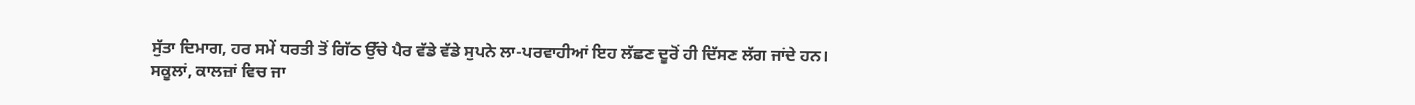ਸੁੱਤਾ ਦਿਮਾਗ, ਹਰ ਸਮੇਂ ਧਰਤੀ ਤੋਂ ਗਿੱਠ ਉੱਚੇ ਪੈਰ ਵੱਡੇ ਵੱਡੇ ਸੁਪਨੇ ਲਾ-ਪਰਵਾਹੀਆਂ ਇਹ ਲੱਛਣ ਦੂਰੋਂ ਹੀ ਦਿੱਸਣ ਲੱਗ ਜਾਂਦੇ ਹਨ।
ਸਕੂਲਾਂ, ਕਾਲਜ਼ਾਂ ਵਿਚ ਜਾ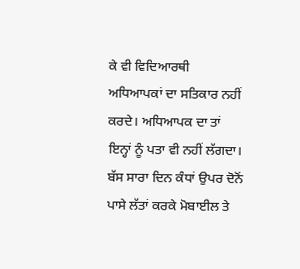ਕੇ ਵੀ ਵਿਦਿਆਰਥੀ ਅਧਿਆਪਕਾਂ ਦਾ ਸਤਿਕਾਰ ਨਹੀਂ ਕਰਦੇ। ਅਧਿਆਪਕ ਦਾ ਤਾਂ ਇਨ੍ਹਾਂ ਨੂੰ ਪਤਾ ਵੀ ਨਹੀਂ ਲੱਗਦਾ। ਬੱਸ ਸਾਰਾ ਦਿਨ ਕੰਧਾਂ ਉਪਰ ਦੋਨੋਂ ਪਾਸੇ ਲੱਤਾਂ ਕਰਕੇ ਮੋਬਾਈਲ ਤੇ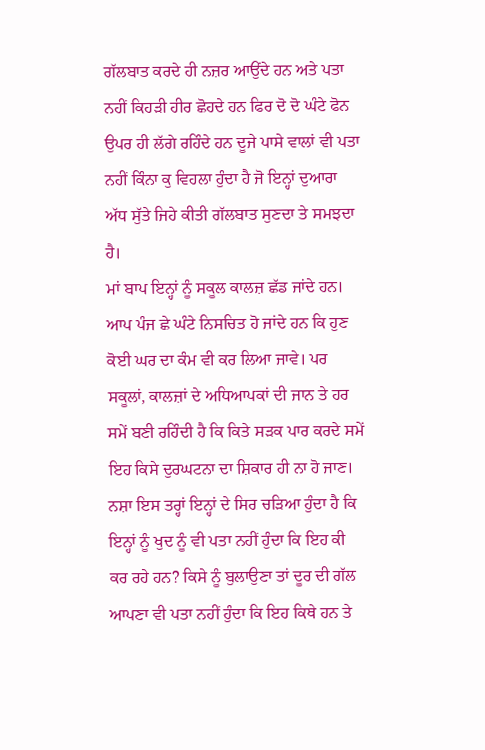ਗੱਲਬਾਤ ਕਰਦੇ ਹੀ ਨਜ਼ਰ ਆਉਂਦੇ ਹਨ ਅਤੇ ਪਤਾ ਨਹੀਂ ਕਿਹੜੀ ਹੀਰ ਛੋਹਦੇ ਹਨ ਫਿਰ ਦੋ ਦੋ ਘੰਟੇ ਫੋਨ ਉਪਰ ਹੀ ਲੱਗੇ ਰਹਿੰਦੇ ਹਨ ਦੂਜੇ ਪਾਸੇ ਵਾਲਾਂ ਵੀ ਪਤਾ ਨਹੀਂ ਕਿੰਨਾ ਕੁ ਵਿਹਲਾ ਹੁੰਦਾ ਹੈ ਜੋ ਇਨ੍ਹਾਂ ਦੁਆਰਾ ਅੱਧ ਸੁੱਤੇ ਜਿਹੇ ਕੀਤੀ ਗੱਲਬਾਤ ਸੁਣਦਾ ਤੇ ਸਮਝਦਾ ਹੈ।
ਮਾਂ ਬਾਪ ਇਨ੍ਹਾਂ ਨੂੰ ਸਕੂਲ ਕਾਲਜ਼ ਛੱਡ ਜਾਂਦੇ ਹਨ। ਆਪ ਪੰਜ ਛੇ ਘੰਟੇ ਨਿਸਚਿਤ ਹੋ ਜਾਂਦੇ ਹਨ ਕਿ ਹੁਣ ਕੋਈ ਘਰ ਦਾ ਕੰਮ ਵੀ ਕਰ ਲਿਆ ਜਾਵੇ। ਪਰ ਸਕੂਲਾਂ, ਕਾਲਜ਼ਾਂ ਦੇ ਅਧਿਆਪਕਾਂ ਦੀ ਜਾਨ ਤੇ ਹਰ ਸਮੇਂ ਬਣੀ ਰਹਿੰਦੀ ਹੈ ਕਿ ਕਿਤੇ ਸੜਕ ਪਾਰ ਕਰਦੇ ਸਮੇਂ ਇਹ ਕਿਸੇ ਦੁਰਘਟਨਾ ਦਾ ਸ਼ਿਕਾਰ ਹੀ ਨਾ ਹੋ ਜਾਣ। ਨਸ਼ਾ ਇਸ ਤਰ੍ਹਾਂ ਇਨ੍ਹਾਂ ਦੇ ਸਿਰ ਚੜਿਆ ਹੁੰਦਾ ਹੈ ਕਿ ਇਨ੍ਹਾਂ ਨੂੰ ਖੁਦ ਨੂੰ ਵੀ ਪਤਾ ਨਹੀਂ ਹੁੰਦਾ ਕਿ ਇਹ ਕੀ ਕਰ ਰਹੇ ਹਨ? ਕਿਸੇ ਨੂੰ ਬੁਲਾਉਣਾ ਤਾਂ ਦੂਰ ਦੀ ਗੱਲ ਆਪਣਾ ਵੀ ਪਤਾ ਨਹੀਂ ਹੁੰਦਾ ਕਿ ਇਹ ਕਿਥੇ ਹਨ ਤੇ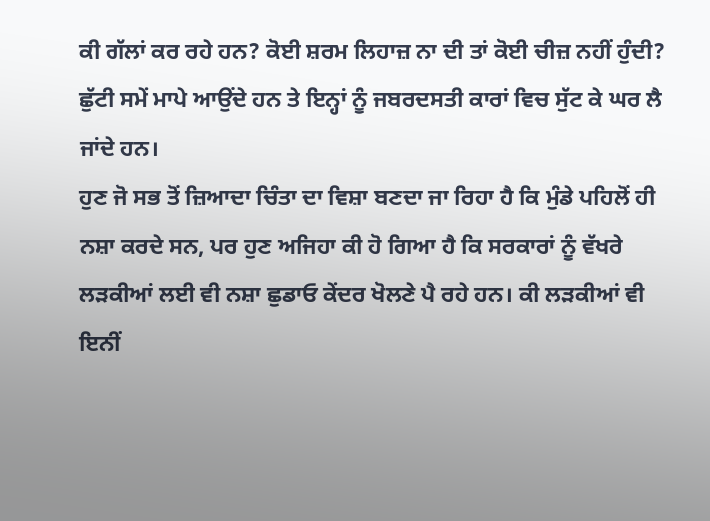ਕੀ ਗੱਲਾਂ ਕਰ ਰਹੇ ਹਨ? ਕੋਈ ਸ਼ਰਮ ਲਿਹਾਜ਼ ਨਾ ਦੀ ਤਾਂ ਕੋਈ ਚੀਜ਼ ਨਹੀਂ ਹੁੰਦੀ? ਛੁੱਟੀ ਸਮੇਂ ਮਾਪੇ ਆਉਂਦੇ ਹਨ ਤੇ ਇਨ੍ਹਾਂ ਨੂੰ ਜਬਰਦਸਤੀ ਕਾਰਾਂ ਵਿਚ ਸੁੱਟ ਕੇ ਘਰ ਲੈ ਜਾਂਦੇ ਹਨ।
ਹੁਣ ਜੋ ਸਭ ਤੋਂ ਜ਼ਿਆਦਾ ਚਿੰਤਾ ਦਾ ਵਿਸ਼ਾ ਬਣਦਾ ਜਾ ਰਿਹਾ ਹੈ ਕਿ ਮੁੰਡੇ ਪਹਿਲੋਂ ਹੀ ਨਸ਼ਾ ਕਰਦੇ ਸਨ, ਪਰ ਹੁਣ ਅਜਿਹਾ ਕੀ ਹੋ ਗਿਆ ਹੈ ਕਿ ਸਰਕਾਰਾਂ ਨੂੰ ਵੱਖਰੇ ਲੜਕੀਆਂ ਲਈ ਵੀ ਨਸ਼ਾ ਛੁਡਾਓ ਕੇਂਦਰ ਖੋਲਣੇ ਪੈ ਰਹੇ ਹਨ। ਕੀ ਲੜਕੀਆਂ ਵੀ ਇਨੀਂ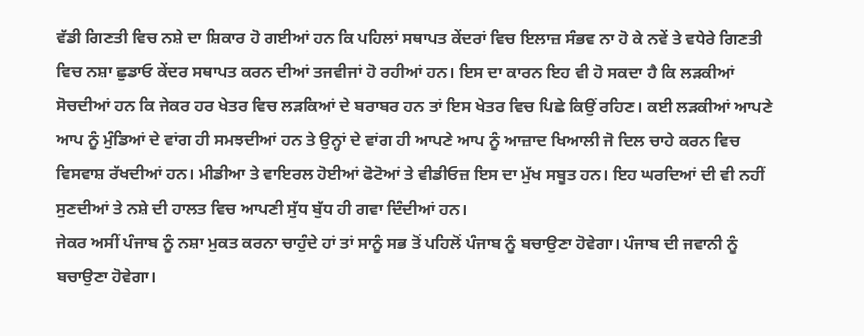ਵੱਡੀ ਗਿਣਤੀ ਵਿਚ ਨਸ਼ੇ ਦਾ ਸ਼ਿਕਾਰ ਹੋ ਗਈਆਂ ਹਨ ਕਿ ਪਹਿਲਾਂ ਸਥਾਪਤ ਕੇਂਦਰਾਂ ਵਿਚ ਇਲਾਜ਼ ਸੰਭਵ ਨਾ ਹੋ ਕੇ ਨਵੇਂ ਤੇ ਵਧੇਰੇ ਗਿਣਤੀ ਵਿਚ ਨਸ਼ਾ ਛੁਡਾਓ ਕੇਂਦਰ ਸਥਾਪਤ ਕਰਨ ਦੀਆਂ ਤਜਵੀਜਾਂ ਹੋ ਰਹੀਆਂ ਹਨ। ਇਸ ਦਾ ਕਾਰਨ ਇਹ ਵੀ ਹੋ ਸਕਦਾ ਹੈ ਕਿ ਲੜਕੀਆਂ ਸੋਚਦੀਆਂ ਹਨ ਕਿ ਜੇਕਰ ਹਰ ਖੇਤਰ ਵਿਚ ਲੜਕਿਆਂ ਦੇ ਬਰਾਬਰ ਹਨ ਤਾਂ ਇਸ ਖੇਤਰ ਵਿਚ ਪਿਛੇ ਕਿਉਂ ਰਹਿਣ। ਕਈ ਲੜਕੀਆਂ ਆਪਣੇ ਆਪ ਨੂੰ ਮੁੰਡਿਆਂ ਦੇ ਵਾਂਗ ਹੀ ਸਮਝਦੀਆਂ ਹਨ ਤੇ ਉਨ੍ਹਾਂ ਦੇ ਵਾਂਗ ਹੀ ਆਪਣੇ ਆਪ ਨੂੰ ਆਜ਼ਾਦ ਖਿਆਲੀ ਜੋ ਦਿਲ ਚਾਹੇ ਕਰਨ ਵਿਚ ਵਿਸਵਾਸ਼ ਰੱਖਦੀਆਂ ਹਨ। ਮੀਡੀਆ ਤੇ ਵਾਇਰਲ ਹੋਈਆਂ ਫੋਟੋਆਂ ਤੇ ਵੀਡੀਓਜ਼ ਇਸ ਦਾ ਮੁੱਖ ਸਬੂਤ ਹਨ। ਇਹ ਘਰਦਿਆਂ ਦੀ ਵੀ ਨਹੀਂ ਸੁਣਦੀਆਂ ਤੇ ਨਸ਼ੇ ਦੀ ਹਾਲਤ ਵਿਚ ਆਪਣੀ ਸੁੱਧ ਬੁੱਧ ਹੀ ਗਵਾ ਦਿੰਦੀਆਂ ਹਨ।
ਜੇਕਰ ਅਸੀਂ ਪੰਜਾਬ ਨੂੰ ਨਸ਼ਾ ਮੁਕਤ ਕਰਨਾ ਚਾਹੁੰਦੇ ਹਾਂ ਤਾਂ ਸਾਨੂੰ ਸਭ ਤੋਂ ਪਹਿਲੋਂ ਪੰਜਾਬ ਨੂੰ ਬਚਾਉਣਾ ਹੋਵੇਗਾ। ਪੰਜਾਬ ਦੀ ਜਵਾਨੀ ਨੂੰ ਬਚਾਉਣਾ ਹੋਵੇਗਾ।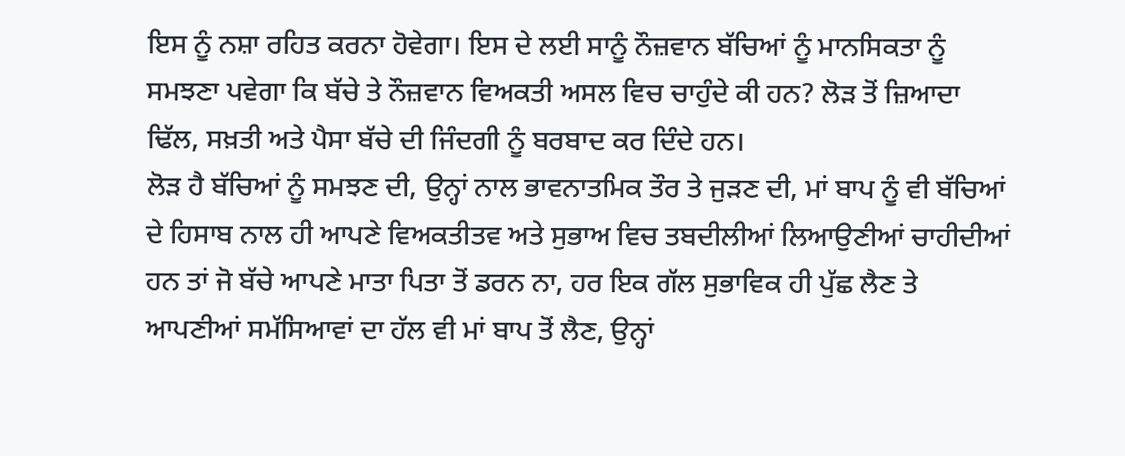ਇਸ ਨੂੰ ਨਸ਼ਾ ਰਹਿਤ ਕਰਨਾ ਹੋਵੇਗਾ। ਇਸ ਦੇ ਲਈ ਸਾਨੂੰ ਨੌਜ਼ਵਾਨ ਬੱਚਿਆਂ ਨੂੰ ਮਾਨਸਿਕਤਾ ਨੂੰ ਸਮਝਣਾ ਪਵੇਗਾ ਕਿ ਬੱਚੇ ਤੇ ਨੌਜ਼ਵਾਨ ਵਿਅਕਤੀ ਅਸਲ ਵਿਚ ਚਾਹੁੰਦੇ ਕੀ ਹਨ? ਲੋੜ ਤੋਂ ਜ਼ਿਆਦਾ ਢਿੱਲ, ਸਖ਼ਤੀ ਅਤੇ ਪੈਸਾ ਬੱਚੇ ਦੀ ਜਿੰਦਗੀ ਨੂੰ ਬਰਬਾਦ ਕਰ ਦਿੰਦੇ ਹਨ।
ਲੋੜ ਹੈ ਬੱਚਿਆਂ ਨੂੰ ਸਮਝਣ ਦੀ, ਉਨ੍ਹਾਂ ਨਾਲ ਭਾਵਨਾਤਮਿਕ ਤੌਰ ਤੇ ਜੁੜਣ ਦੀ, ਮਾਂ ਬਾਪ ਨੂੰ ਵੀ ਬੱਚਿਆਂ ਦੇ ਹਿਸਾਬ ਨਾਲ ਹੀ ਆਪਣੇ ਵਿਅਕਤੀਤਵ ਅਤੇ ਸੁਭਾਅ ਵਿਚ ਤਬਦੀਲੀਆਂ ਲਿਆਉਣੀਆਂ ਚਾਹੀਦੀਆਂ ਹਨ ਤਾਂ ਜੋ ਬੱਚੇ ਆਪਣੇ ਮਾਤਾ ਪਿਤਾ ਤੋਂ ਡਰਨ ਨਾ, ਹਰ ਇਕ ਗੱਲ ਸੁਭਾਵਿਕ ਹੀ ਪੁੱਛ ਲੈਣ ਤੇ ਆਪਣੀਆਂ ਸਮੱਸਿਆਵਾਂ ਦਾ ਹੱਲ ਵੀ ਮਾਂ ਬਾਪ ਤੋਂ ਲੈਣ, ਉਨ੍ਹਾਂ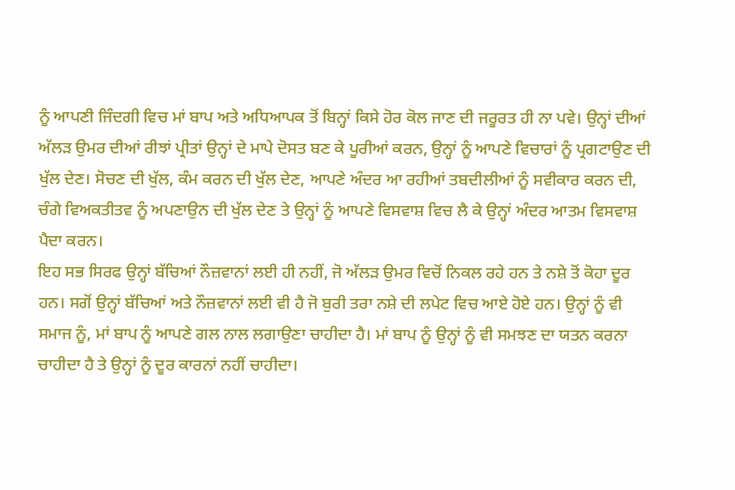ਨੂੰ ਆਪਣੀ ਜਿੰਦਗੀ ਵਿਚ ਮਾਂ ਬਾਪ ਅਤੇ ਅਧਿਆਪਕ ਤੋਂ ਬਿਨ੍ਹਾਂ ਕਿਸੇ ਹੋਰ ਕੋਲ ਜਾਣ ਦੀ ਜਰੂਰਤ ਹੀ ਨਾ ਪਵੇ। ਉਨ੍ਹਾਂ ਦੀਆਂ ਅੱਲੜ ਉਮਰ ਦੀਆਂ ਰੀਝਾਂ ਪ੍ਰੀਤਾਂ ਉਨ੍ਹਾਂ ਦੇ ਮਾਪੇ ਦੋਸਤ ਬਣ ਕੇ ਪੂਰੀਆਂ ਕਰਨ, ਉਨ੍ਹਾਂ ਨੂੰ ਆਪਣੇ ਵਿਚਾਰਾਂ ਨੂੰ ਪ੍ਰਗਟਾਉਣ ਦੀ ਖੁੱਲ ਦੇਣ। ਸੋਚਣ ਦੀ ਖੁੱਲ, ਕੰਮ ਕਰਨ ਦੀ ਖੁੱਲ ਦੇਣ, ਆਪਣੇ ਅੰਦਰ ਆ ਰਹੀਆਂ ਤਬਦੀਲੀਆਂ ਨੂੰ ਸਵੀਕਾਰ ਕਰਨ ਦੀ, ਚੰਗੇ ਵਿਅਕਤੀਤਵ ਨੂੰ ਅਪਣਾਉਨ ਦੀ ਖੁੱਲ ਦੇਣ ਤੇ ਉਨ੍ਹਾਂ ਨੂੰ ਆਪਣੇ ਵਿਸਵਾਸ਼ ਵਿਚ ਲੈ ਕੇ ਉਨ੍ਹਾਂ ਅੰਦਰ ਆਤਮ ਵਿਸਵਾਸ਼ ਪੈਦਾ ਕਰਨ।
ਇਹ ਸਭ ਸਿਰਫ ਉਨ੍ਹਾਂ ਬੱਚਿਆਂ ਨੌਜ਼ਵਾਨਾਂ ਲਈ ਹੀ ਨਹੀਂ, ਜੋ ਅੱਲੜ ਉਮਰ ਵਿਚੋਂ ਨਿਕਲ ਰਹੇ ਹਨ ਤੇ ਨਸ਼ੇ ਤੋਂ ਕੋਹਾ ਦੂਰ ਹਨ। ਸਗੋਂ ਉਨ੍ਹਾਂ ਬੱਚਿਆਂ ਅਤੇ ਨੌਜ਼ਵਾਨਾਂ ਲਈ ਵੀ ਹੈ ਜੋ ਬੁਰੀ ਤਰਾ ਨਸ਼ੇ ਦੀ ਲਪੇਟ ਵਿਚ ਆਏ ਹੋਏ ਹਨ। ਉਨ੍ਹਾਂ ਨੂੰ ਵੀ ਸਮਾਜ ਨੂੰ, ਮਾਂ ਬਾਪ ਨੂੰ ਆਪਣੇ ਗਲ ਨਾਲ ਲਗਾਉਣਾ ਚਾਹੀਦਾ ਹੈ। ਮਾਂ ਬਾਪ ਨੂੰ ਉਨ੍ਹਾਂ ਨੂੰ ਵੀ ਸਮਝਣ ਦਾ ਯਤਨ ਕਰਨਾ ਚਾਹੀਦਾ ਹੈ ਤੇ ਉਨ੍ਹਾਂ ਨੂੰ ਦੂਰ ਕਾਰਨਾਂ ਨਹੀਂ ਚਾਹੀਦਾ।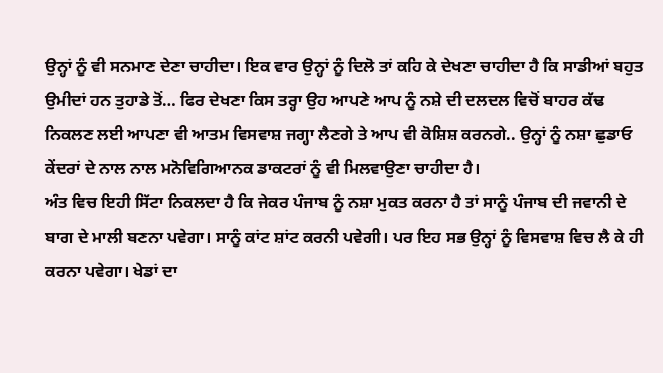ਉਨ੍ਹਾਂ ਨੂੰ ਵੀ ਸਨਮਾਣ ਦੇਣਾ ਚਾਹੀਦਾ। ਇਕ ਵਾਰ ਉਨ੍ਹਾਂ ਨੂੰ ਦਿਲੋ ਤਾਂ ਕਹਿ ਕੇ ਦੇਖਣਾ ਚਾਹੀਦਾ ਹੈ ਕਿ ਸਾਡੀਆਂ ਬਹੁਤ ਉਮੀਦਾਂ ਹਨ ਤੁਹਾਡੇ ਤੋਂ… ਫਿਰ ਦੇਖਣਾ ਕਿਸ ਤਰ੍ਹਾ ਉਹ ਆਪਣੇ ਆਪ ਨੂੰ ਨਸ਼ੇ ਦੀ ਦਲਦਲ ਵਿਚੋਂ ਬਾਹਰ ਕੱਢ ਨਿਕਲਣ ਲਈ ਆਪਣਾ ਵੀ ਆਤਮ ਵਿਸਵਾਸ਼ ਜਗ੍ਹਾ ਲੈਣਗੇ ਤੇ ਆਪ ਵੀ ਕੋਸ਼ਿਸ਼ ਕਰਨਗੇ.. ਉਨ੍ਹਾਂ ਨੂੰ ਨਸ਼ਾ ਛੁਡਾਓ ਕੇਂਦਰਾਂ ਦੇ ਨਾਲ ਨਾਲ ਮਨੋਵਿਗਿਆਨਕ ਡਾਕਟਰਾਂ ਨੂੰ ਵੀ ਮਿਲਵਾਉਣਾ ਚਾਹੀਦਾ ਹੈ।
ਅੰਤ ਵਿਚ ਇਹੀ ਸਿੱਟਾ ਨਿਕਲਦਾ ਹੈ ਕਿ ਜੇਕਰ ਪੰਜਾਬ ਨੂੰ ਨਸ਼ਾ ਮੁਕਤ ਕਰਨਾ ਹੈ ਤਾਂ ਸਾਨੂੰ ਪੰਜਾਬ ਦੀ ਜਵਾਨੀ ਦੇ ਬਾਗ ਦੇ ਮਾਲੀ ਬਣਨਾ ਪਵੇਗਾ। ਸਾਨੂੰ ਕਾਂਟ ਸ਼ਾਂਟ ਕਰਨੀ ਪਵੇਗੀ। ਪਰ ਇਹ ਸਭ ਉਨ੍ਹਾਂ ਨੂੰ ਵਿਸਵਾਸ਼ ਵਿਚ ਲੈ ਕੇ ਹੀ ਕਰਨਾ ਪਵੇਗਾ। ਖੇਡਾਂ ਦਾ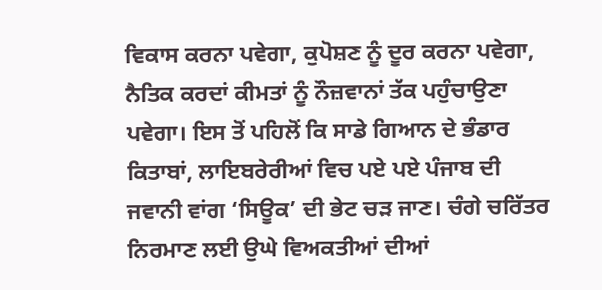ਵਿਕਾਸ ਕਰਨਾ ਪਵੇਗਾ, ਕੁਪੋਸ਼ਣ ਨੂੰ ਦੂਰ ਕਰਨਾ ਪਵੇਗਾ, ਨੈਤਿਕ ਕਰਦਾਂ ਕੀਮਤਾਂ ਨੂੰ ਨੌਜ਼ਵਾਨਾਂ ਤੱਕ ਪਹੁੰਚਾਉਣਾ ਪਵੇਗਾ। ਇਸ ਤੋਂ ਪਹਿਲੋਂ ਕਿ ਸਾਡੇ ਗਿਆਨ ਦੇ ਭੰਡਾਰ ਕਿਤਾਬਾਂ, ਲਾਇਬਰੇਰੀਆਂ ਵਿਚ ਪਏ ਪਏ ਪੰਜਾਬ ਦੀ ਜਵਾਨੀ ਵਾਂਗ ‘ਸਿਊਕ’ ਦੀ ਭੇਟ ਚੜ ਜਾਣ। ਚੰਗੇ ਚਰਿੱਤਰ ਨਿਰਮਾਣ ਲਈ ਉਘੇ ਵਿਅਕਤੀਆਂ ਦੀਆਂ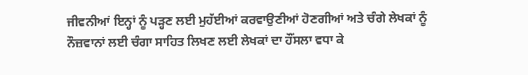ਜੀਵਨੀਆਂ ਇਨ੍ਹਾਂ ਨੂੰ ਪੜ੍ਹਣ ਲਈ ਮੁਹੱਈਆਂ ਕਰਵਾਉਣੀਆਂ ਹੋਣਗੀਆਂ ਅਤੇ ਚੰਗੇ ਲੇਖਕਾਂ ਨੂੰ ਨੌਜ਼ਵਾਨਾਂ ਲਈ ਚੰਗਾ ਸਾਹਿਤ ਲਿਖਣ ਲਈ ਲੇਖਕਾਂ ਦਾ ਹੌਂਸਲਾ ਵਧਾ ਕੇ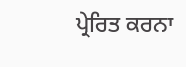ਪ੍ਰੇਰਿਤ ਕਰਨਾ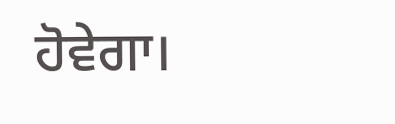ਹੋਵੇਗਾ।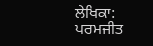ਲੇਖਿਕਾ: ਪਰਮਜੀਤ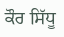ਕੌਰ ਸਿੱਧੂ